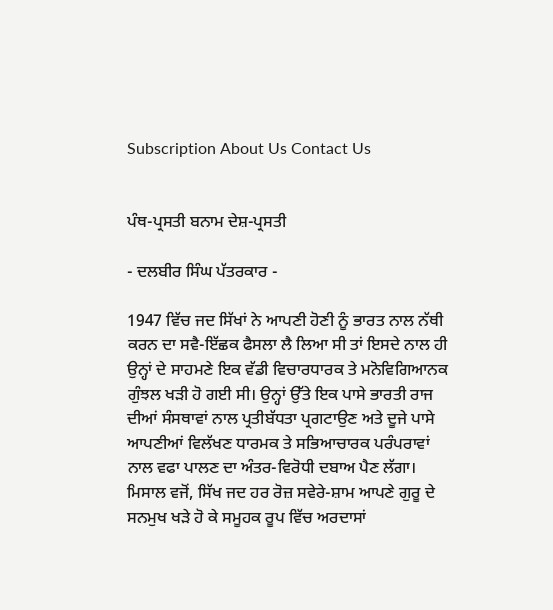Subscription About Us Contact Us


ਪੰਥ-ਪ੍ਰਸਤੀ ਬਨਾਮ ਦੇਸ਼-ਪ੍ਰਸਤੀ

- ਦਲਬੀਰ ਸਿੰਘ ਪੱਤਰਕਾਰ -

1947 ਵਿੱਚ ਜਦ ਸਿੱਖਾਂ ਨੇ ਆਪਣੀ ਹੋਣੀ ਨੂੰ ਭਾਰਤ ਨਾਲ ਨੱਥੀ ਕਰਨ ਦਾ ਸਵੈ-ਇੱਛਕ ਫੈਸਲਾ ਲੈ ਲਿਆ ਸੀ ਤਾਂ ਇਸਦੇ ਨਾਲ ਹੀ ਉਨ੍ਹਾਂ ਦੇ ਸਾਹਮਣੇ ਇਕ ਵੱਡੀ ਵਿਚਾਰਧਾਰਕ ਤੇ ਮਨੋਵਿਗਿਆਨਕ ਗੁੰਝਲ ਖੜੀ ਹੋ ਗਈ ਸੀ। ਉਨ੍ਹਾਂ ਉੱਤੇ ਇਕ ਪਾਸੇ ਭਾਰਤੀ ਰਾਜ ਦੀਆਂ ਸੰਸਥਾਵਾਂ ਨਾਲ ਪ੍ਰਤੀਬੱਧਤਾ ਪ੍ਰਗਟਾਉਣ ਅਤੇ ਦੂਜੇ ਪਾਸੇ ਆਪਣੀਆਂ ਵਿਲੱਖਣ ਧਾਰਮਕ ਤੇ ਸਭਿਆਚਾਰਕ ਪਰੰਪਰਾਵਾਂ ਨਾਲ ਵਫਾ ਪਾਲਣ ਦਾ ਅੰਤਰ-ਵਿਰੋਧੀ ਦਬਾਅ ਪੈਣ ਲੱਗਾ। ਮਿਸਾਲ ਵਜੋਂ, ਸਿੱਖ ਜਦ ਹਰ ਰੋਜ਼ ਸਵੇਰੇ-ਸ਼ਾਮ ਆਪਣੇ ਗੁਰੂ ਦੇ ਸਨਮੁਖ ਖੜੇ ਹੋ ਕੇ ਸਮੂਹਕ ਰੂਪ ਵਿੱਚ ਅਰਦਾਸਾਂ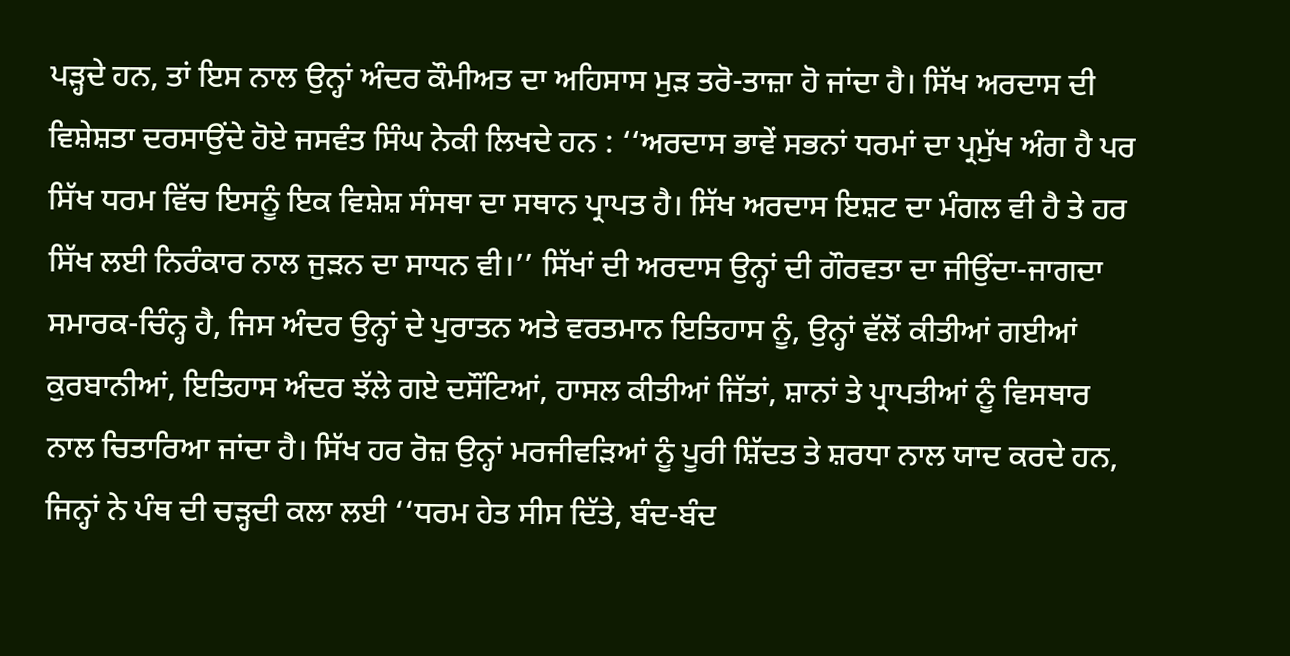ਪੜ੍ਹਦੇ ਹਨ, ਤਾਂ ਇਸ ਨਾਲ ਉਨ੍ਹਾਂ ਅੰਦਰ ਕੌਮੀਅਤ ਦਾ ਅਹਿਸਾਸ ਮੁੜ ਤਰੋ-ਤਾਜ਼ਾ ਹੋ ਜਾਂਦਾ ਹੈ। ਸਿੱਖ ਅਰਦਾਸ ਦੀ ਵਿਸ਼ੇਸ਼ਤਾ ਦਰਸਾਉਂਦੇ ਹੋਏ ਜਸਵੰਤ ਸਿੰਘ ਨੇਕੀ ਲਿਖਦੇ ਹਨ : ‘‘ਅਰਦਾਸ ਭਾਵੇਂ ਸਭਨਾਂ ਧਰਮਾਂ ਦਾ ਪ੍ਰਮੁੱਖ ਅੰਗ ਹੈ ਪਰ ਸਿੱਖ ਧਰਮ ਵਿੱਚ ਇਸਨੂੰ ਇਕ ਵਿਸ਼ੇਸ਼ ਸੰਸਥਾ ਦਾ ਸਥਾਨ ਪ੍ਰਾਪਤ ਹੈ। ਸਿੱਖ ਅਰਦਾਸ ਇਸ਼ਟ ਦਾ ਮੰਗਲ ਵੀ ਹੈ ਤੇ ਹਰ ਸਿੱਖ ਲਈ ਨਿਰੰਕਾਰ ਨਾਲ ਜੁੜਨ ਦਾ ਸਾਧਨ ਵੀ।’’ ਸਿੱਖਾਂ ਦੀ ਅਰਦਾਸ ਉਨ੍ਹਾਂ ਦੀ ਗੌਰਵਤਾ ਦਾ ਜੀਉਂਦਾ-ਜਾਗਦਾ ਸਮਾਰਕ-ਚਿੰਨ੍ਹ ਹੈ, ਜਿਸ ਅੰਦਰ ਉਨ੍ਹਾਂ ਦੇ ਪੁਰਾਤਨ ਅਤੇ ਵਰਤਮਾਨ ਇਤਿਹਾਸ ਨੂੰ, ਉਨ੍ਹਾਂ ਵੱਲੋਂ ਕੀਤੀਆਂ ਗਈਆਂ ਕੁਰਬਾਨੀਆਂ, ਇਤਿਹਾਸ ਅੰਦਰ ਝੱਲੇ ਗਏ ਦਸੌਂਟਿਆਂ, ਹਾਸਲ ਕੀਤੀਆਂ ਜਿੱਤਾਂ, ਸ਼ਾਨਾਂ ਤੇ ਪ੍ਰਾਪਤੀਆਂ ਨੂੰ ਵਿਸਥਾਰ ਨਾਲ ਚਿਤਾਰਿਆ ਜਾਂਦਾ ਹੈ। ਸਿੱਖ ਹਰ ਰੋਜ਼ ਉਨ੍ਹਾਂ ਮਰਜੀਵੜਿਆਂ ਨੂੰ ਪੂਰੀ ਸ਼ਿੱਦਤ ਤੇ ਸ਼ਰਧਾ ਨਾਲ ਯਾਦ ਕਰਦੇ ਹਨ, ਜਿਨ੍ਹਾਂ ਨੇ ਪੰਥ ਦੀ ਚੜ੍ਹਦੀ ਕਲਾ ਲਈ ‘‘ਧਰਮ ਹੇਤ ਸੀਸ ਦਿੱਤੇ, ਬੰਦ-ਬੰਦ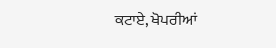ਕਟਾਏ, ਖੋਪਰੀਆਂ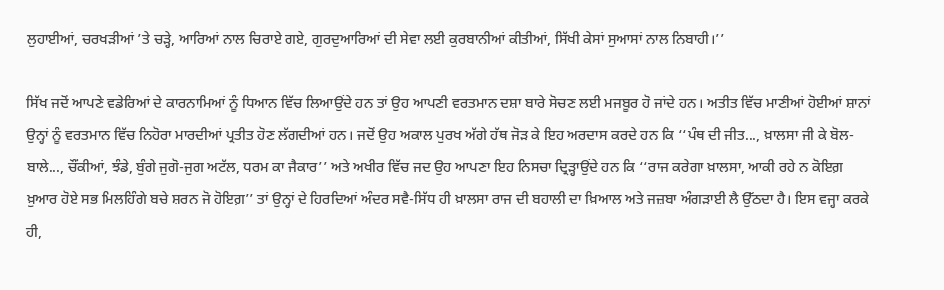ਲੁਹਾਈਆਂ, ਚਰਖੜੀਆਂ ’ਤੇ ਚੜ੍ਹੇ, ਆਰਿਆਂ ਨਾਲ ਚਿਰਾਏ ਗਏ, ਗੁਰਦੁਆਰਿਆਂ ਦੀ ਸੇਵਾ ਲਈ ਕੁਰਬਾਨੀਆਂ ਕੀਤੀਆਂ, ਸਿੱਖੀ ਕੇਸਾਂ ਸੁਆਸਾਂ ਨਾਲ ਨਿਬਾਹੀ।’’

ਸਿੱਖ ਜਦੋਂ ਆਪਣੇ ਵਡੇਰਿਆਂ ਦੇ ਕਾਰਨਾਮਿਆਂ ਨੂੰ ਧਿਆਨ ਵਿੱਚ ਲਿਆਉਂਦੇ ਹਨ ਤਾਂ ਉਹ ਆਪਣੀ ਵਰਤਮਾਨ ਦਸ਼ਾ ਬਾਰੇ ਸੋਚਣ ਲਈ ਮਜਬੂਰ ਹੋ ਜਾਂਦੇ ਹਨ। ਅਤੀਤ ਵਿੱਚ ਮਾਣੀਆਂ ਹੋਈਆਂ ਸ਼ਾਨਾਂ ਉਨ੍ਹਾਂ ਨੂੰ ਵਰਤਮਾਨ ਵਿੱਚ ਨਿਹੋਰਾ ਮਾਰਦੀਆਂ ਪ੍ਰਤੀਤ ਹੋਣ ਲੱਗਦੀਆਂ ਹਨ। ਜਦੋਂ ਉਹ ਅਕਾਲ ਪੁਰਖ ਅੱਗੇ ਹੱਥ ਜੋੜ ਕੇ ਇਹ ਅਰਦਾਸ ਕਰਦੇ ਹਨ ਕਿ ‘‘ਪੰਥ ਦੀ ਜੀਤ..., ਖ਼ਾਲਸਾ ਜੀ ਕੇ ਬੋਲ-ਬਾਲੇ..., ਚੌਂਕੀਆਂ, ਝੰਡੇ, ਬੁੰਗੇ ਜੁਗੋ-ਜੁਗ ਅਟੱਲ, ਧਰਮ ਕਾ ਜੈਕਾਰ’’ ਅਤੇ ਅਖੀਰ ਵਿੱਚ ਜਦ ਉਹ ਆਪਣਾ ਇਹ ਨਿਸਚਾ ਦ੍ਰਿੜ੍ਹਾਉਂਦੇ ਹਨ ਕਿ ‘‘ਰਾਜ ਕਰੇਗਾ ਖ਼ਾਲਸਾ, ਆਕੀ ਰਹੇ ਨ ਕੋਇਗ਼ ਖ਼ੁਆਰ ਹੋਏ ਸਭ ਮਿਲਹਿੰਗੇ ਬਚੇ ਸ਼ਰਨ ਜੋ ਹੋਇਗ਼’’ ਤਾਂ ਉਨ੍ਹਾਂ ਦੇ ਹਿਰਦਿਆਂ ਅੰਦਰ ਸਵੈ-ਸਿੱਧ ਹੀ ਖ਼ਾਲਸਾ ਰਾਜ ਦੀ ਬਹਾਲੀ ਦਾ ਖ਼ਿਆਲ ਅਤੇ ਜਜ਼ਬਾ ਅੰਗੜਾਈ ਲੈ ਉੱਠਦਾ ਹੈ। ਇਸ ਵਜ੍ਹਾ ਕਰਕੇ ਹੀ,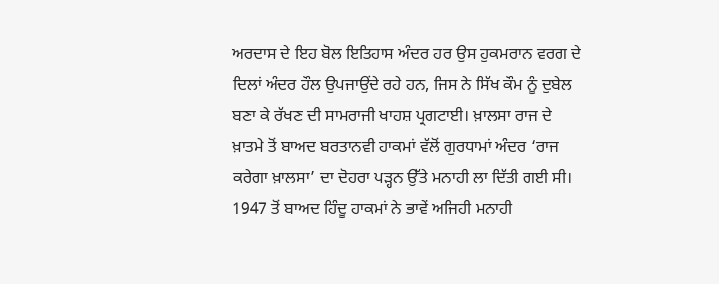ਅਰਦਾਸ ਦੇ ਇਹ ਬੋਲ ਇਤਿਹਾਸ ਅੰਦਰ ਹਰ ਉਸ ਹੁਕਮਰਾਨ ਵਰਗ ਦੇ ਦਿਲਾਂ ਅੰਦਰ ਹੌਲ ਉਪਜਾਉਂਦੇ ਰਹੇ ਹਨ, ਜਿਸ ਨੇ ਸਿੱਖ ਕੌਮ ਨੂੰ ਦੁਬੇਲ ਬਣਾ ਕੇ ਰੱਖਣ ਦੀ ਸਾਮਰਾਜੀ ਖਾਹਸ਼ ਪ੍ਰਗਟਾਈ। ਖ਼ਾਲਸਾ ਰਾਜ ਦੇ ਖ਼ਾਤਮੇ ਤੋਂ ਬਾਅਦ ਬਰਤਾਨਵੀ ਹਾਕਮਾਂ ਵੱਲੋਂ ਗੁਰਧਾਮਾਂ ਅੰਦਰ ‘ਰਾਜ ਕਰੇਗਾ ਖ਼ਾਲਸਾ’ ਦਾ ਦੋਹਰਾ ਪੜ੍ਹਨ ਉੱਤੇ ਮਨਾਹੀ ਲਾ ਦਿੱਤੀ ਗਈ ਸੀ। 1947 ਤੋਂ ਬਾਅਦ ਹਿੰਦੂ ਹਾਕਮਾਂ ਨੇ ਭਾਵੇਂ ਅਜਿਹੀ ਮਨਾਹੀ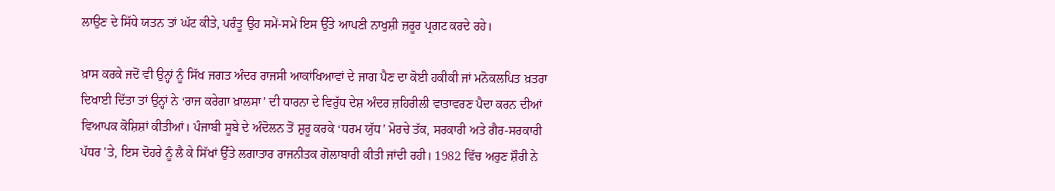ਲਾਉਣ ਦੇ ਸਿੱਧੇ ਯਤਨ ਤਾਂ ਘੱਟ ਕੀਤੇ, ਪਰੰਤੂ ਉਹ ਸਮੇਂ-ਸਮੇਂ ਇਸ ਉੱਤੇ ਆਪਣੀ ਨਾਖੁਸ਼ੀ ਜ਼ਰੂਰ ਪ੍ਰਗਟ ਕਰਦੇ ਰਹੇ।

ਖ਼ਾਸ ਕਰਕੇ ਜਦੋਂ ਵੀ ਉਨ੍ਹਾਂ ਨੂੰ ਸਿੱਖ ਜਗਤ ਅੰਦਰ ਰਾਜਸੀ ਆਕਾਂਖਿਆਵਾਂ ਦੇ ਜਾਗ ਪੈਣ ਦਾ ਕੋਈ ਹਕੀਕੀ ਜਾਂ ਮਨੋਕਲਪਿਤ ਖ਼ਤਰਾ ਦਿਖਾਈ ਦਿੱਤਾ ਤਾਂ ਉਨ੍ਹਾਂ ਨੇ ‘ਰਾਜ ਕਰੇਗਾ ਖ਼ਾਲਸਾ’ ਦੀ ਧਾਰਨਾ ਦੇ ਵਿਰੁੱਧ ਦੇਸ਼ ਅੰਦਰ ਜ਼ਹਿਰੀਲੀ ਵਾਤਾਵਰਣ ਪੈਦਾ ਕਰਨ ਦੀਆਂ ਵਿਆਪਕ ਕੋਸ਼ਿਸ਼ਾਂ ਕੀਤੀਆਂ। ਪੰਜਾਬੀ ਸੂਬੇ ਦੇ ਅੰਦੋਲਨ ਤੋਂ ਸ਼ੁਰੂ ਕਰਕੇ ‘ਧਰਮ ਯੁੱਧ’ ਮੋਰਚੇ ਤੱਕ, ਸਰਕਾਰੀ ਅਤੇ ਗੈਰ-ਸਰਕਾਰੀ ਪੱਧਰ ’ਤੇ, ਇਸ ਦੋਹਰੇ ਨੂੰ ਲੈ ਕੇ ਸਿੱਖਾਂ ਉੱਤੇ ਲਗਾਤਾਰ ਰਾਜਨੀਤਕ ਗੋਲਾਬਾਰੀ ਕੀਤੀ ਜਾਂਦੀ ਰਹੀ। 1982 ਵਿੱਚ ਅਰੁਣ ਸ਼ੌਰੀ ਨੇ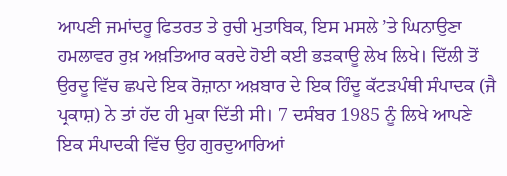ਆਪਣੀ ਜਮਾਂਦਰੂ ਫਿਤਰਤ ਤੇ ਰੁਚੀ ਮੁਤਾਬਿਕ, ਇਸ ਮਸਲੇ ’ਤੇ ਘਿਨਾਉਣਾ ਹਮਲਾਵਰ ਰੁਖ਼ ਅਖ਼ਤਿਆਰ ਕਰਦੇ ਹੋਈ ਕਈ ਭੜਕਾਊ ਲੇਖ ਲਿਖੇ। ਦਿੱਲੀ ਤੋਂ ਉਰਦੂ ਵਿੱਚ ਛਪਦੇ ਇਕ ਰੋਜ਼ਾਨਾ ਅਖ਼ਬਾਰ ਦੇ ਇਕ ਹਿੰਦੂ ਕੱਟੜਪੰਥੀ ਸੰਪਾਦਕ (ਜੈ ਪ੍ਰਕਾਸ਼) ਨੇ ਤਾਂ ਹੱਦ ਹੀ ਮੁਕਾ ਦਿੱਤੀ ਸੀ। 7 ਦਸੰਬਰ 1985 ਨੂੰ ਲਿਖੇ ਆਪਣੇ ਇਕ ਸੰਪਾਦਕੀ ਵਿੱਚ ਉਹ ਗੁਰਦੁਆਰਿਆਂ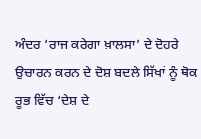ਅੰਦਰ ‘ਰਾਜ ਕਰੇਗਾ ਖ਼ਾਲਸਾ’ ਦੇ ਦੋਹਰੇ ਉਚਾਰਨ ਕਰਨ ਦੇ ਦੋਸ਼ ਬਦਲੇ ਸਿੱਖਾਂ ਨੂੰ ਥੋਕ ਰੂਭ ਵਿੱਚ ‘ਦੇਸ਼ ਦੇ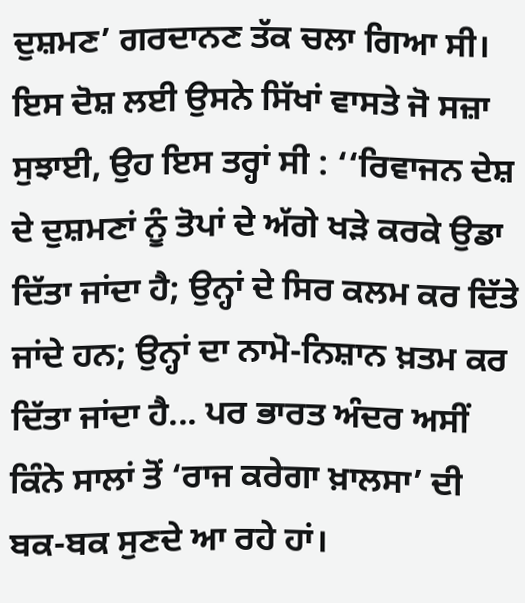ਦੁਸ਼ਮਣ’ ਗਰਦਾਨਣ ਤੱਕ ਚਲਾ ਗਿਆ ਸੀ। ਇਸ ਦੋਸ਼ ਲਈ ਉਸਨੇ ਸਿੱਖਾਂ ਵਾਸਤੇ ਜੋ ਸਜ਼ਾ ਸੁਝਾਈ, ਉਹ ਇਸ ਤਰ੍ਹਾਂ ਸੀ : ‘‘ਰਿਵਾਜਨ ਦੇਸ਼ ਦੇ ਦੁਸ਼ਮਣਾਂ ਨੂੰ ਤੋਪਾਂ ਦੇ ਅੱਗੇ ਖੜੇ ਕਰਕੇ ਉਡਾ ਦਿੱਤਾ ਜਾਂਦਾ ਹੈ; ਉਨ੍ਹਾਂ ਦੇ ਸਿਰ ਕਲਮ ਕਰ ਦਿੱਤੇ ਜਾਂਦੇ ਹਨ; ਉਨ੍ਹਾਂ ਦਾ ਨਾਮੋ-ਨਿਸ਼ਾਨ ਖ਼ਤਮ ਕਰ ਦਿੱਤਾ ਜਾਂਦਾ ਹੈ... ਪਰ ਭਾਰਤ ਅੰਦਰ ਅਸੀਂ ਕਿੰਨੇ ਸਾਲਾਂ ਤੋਂ ‘ਰਾਜ ਕਰੇਗਾ ਖ਼ਾਲਸਾ’ ਦੀ ਬਕ-ਬਕ ਸੁਣਦੇ ਆ ਰਹੇ ਹਾਂ।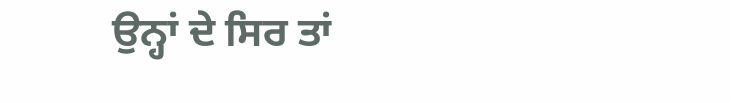ਉਨ੍ਹਾਂ ਦੇ ਸਿਰ ਤਾਂ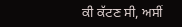ਕੀ ਕੱਟਣ ਸੀ, ਅਸੀਂ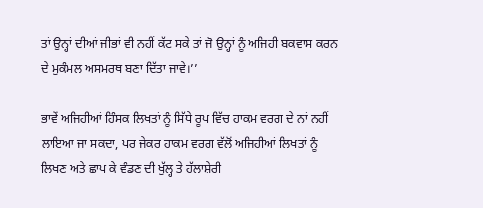ਤਾਂ ਉਨ੍ਹਾਂ ਦੀਆਂ ਜੀਭਾਂ ਵੀ ਨਹੀਂ ਕੱਟ ਸਕੇ ਤਾਂ ਜੋ ਉਨ੍ਹਾਂ ਨੂੰ ਅਜਿਹੀ ਬਕਵਾਸ ਕਰਨ ਦੇ ਮੁਕੰਮਲ ਅਸਮਰਥ ਬਣਾ ਦਿੱਤਾ ਜਾਵੇ।’’

ਭਾਵੇਂ ਅਜਿਹੀਆਂ ਹਿੰਸਕ ਲਿਖਤਾਂ ਨੂੰ ਸਿੱਧੇ ਰੂਪ ਵਿੱਚ ਹਾਕਮ ਵਰਗ ਦੇ ਨਾਂ ਨਹੀਂ ਲਾਇਆ ਜਾ ਸਕਦਾ, ਪਰ ਜੇਕਰ ਹਾਕਮ ਵਰਗ ਵੱਲੋਂ ਅਜਿਹੀਆਂ ਲਿਖਤਾਂ ਨੂੰ ਲਿਖਣ ਅਤੇ ਛਾਪ ਕੇ ਵੰਡਣ ਦੀ ਖੁੱਲ੍ਹ ਤੇ ਹੱਲਾਸ਼ੇਰੀ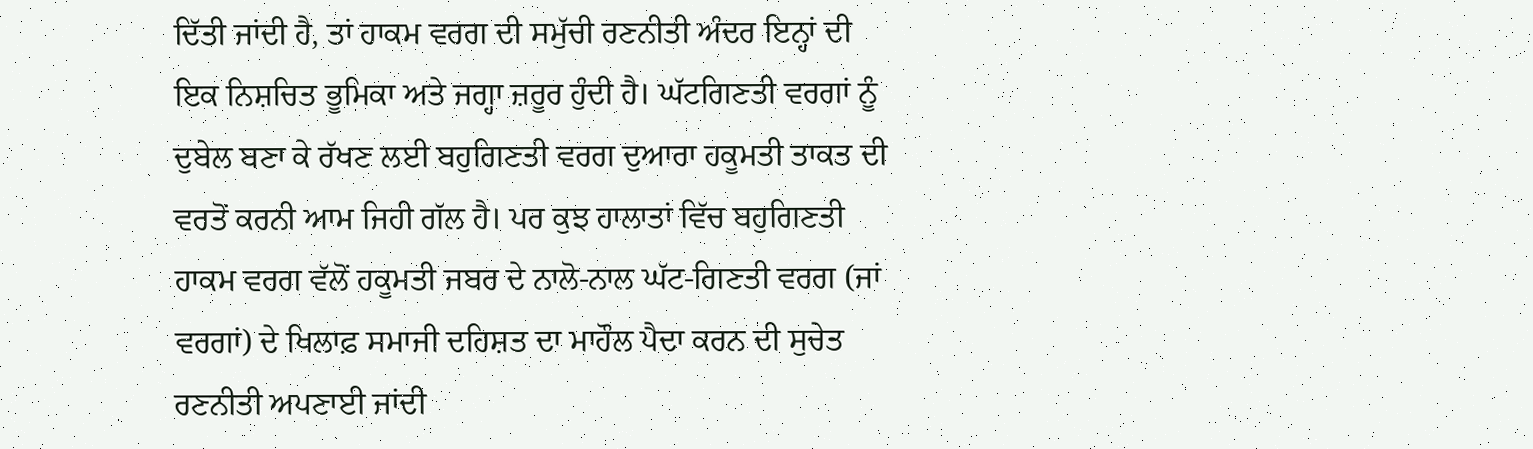ਦਿੱਤੀ ਜਾਂਦੀ ਹੈ, ਤਾਂ ਹਾਕਮ ਵਰਗ ਦੀ ਸਮੁੱਚੀ ਰਣਨੀਤੀ ਅੰਦਰ ਇਨ੍ਹਾਂ ਦੀ ਇਕ ਨਿਸ਼ਚਿਤ ਭੂਮਿਕਾ ਅਤੇ ਜਗ੍ਹਾ ਜ਼ਰੂਰ ਹੁੰਦੀ ਹੈ। ਘੱਟਗਿਣਤੀ ਵਰਗਾਂ ਨੂੰ ਦੁਬੇਲ ਬਣਾ ਕੇ ਰੱਖਣ ਲਈ ਬਹੁਗਿਣਤੀ ਵਰਗ ਦੁਆਰਾ ਹਕੂਮਤੀ ਤਾਕਤ ਦੀ ਵਰਤੋਂ ਕਰਨੀ ਆਮ ਜਿਹੀ ਗੱਲ ਹੈ। ਪਰ ਕੁਝ ਹਾਲਾਤਾਂ ਵਿੱਚ ਬਹੁਗਿਣਤੀ ਹਾਕਮ ਵਰਗ ਵੱਲੋਂ ਹਕੂਮਤੀ ਜਬਰ ਦੇ ਨਾਲੋ-ਨਾਲ ਘੱਟ-ਗਿਣਤੀ ਵਰਗ (ਜਾਂ ਵਰਗਾਂ) ਦੇ ਖਿਲਾਫ਼ ਸਮਾਜੀ ਦਹਿਸ਼ਤ ਦਾ ਮਾਹੌਲ ਪੈਦਾ ਕਰਨ ਦੀ ਸੁਚੇਤ ਰਣਨੀਤੀ ਅਪਣਾਈ ਜਾਂਦੀ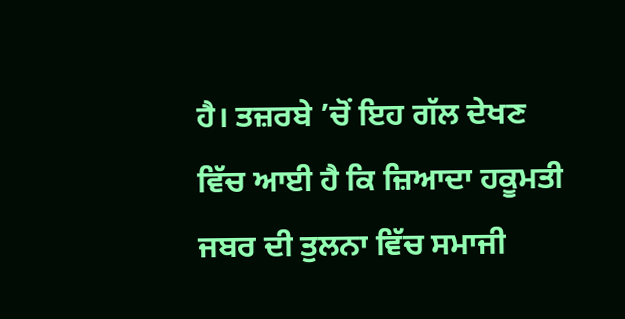ਹੈ। ਤਜ਼ਰਬੇ ’ਚੋਂ ਇਹ ਗੱਲ ਦੇਖਣ ਵਿੱਚ ਆਈ ਹੈ ਕਿ ਜ਼ਿਆਦਾ ਹਕੂਮਤੀ ਜਬਰ ਦੀ ਤੁਲਨਾ ਵਿੱਚ ਸਮਾਜੀ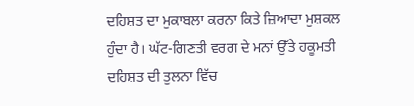ਦਹਿਸ਼ਤ ਦਾ ਮੁਕਾਬਲਾ ਕਰਨਾ ਕਿਤੇ ਜ਼ਿਆਦਾ ਮੁਸ਼ਕਲ ਹੁੰਦਾ ਹੈ। ਘੱਟ-ਗਿਣਤੀ ਵਰਗ ਦੇ ਮਨਾਂ ਉੱਤੇ ਹਕੂਮਤੀ ਦਹਿਸ਼ਤ ਦੀ ਤੁਲਨਾ ਵਿੱਚ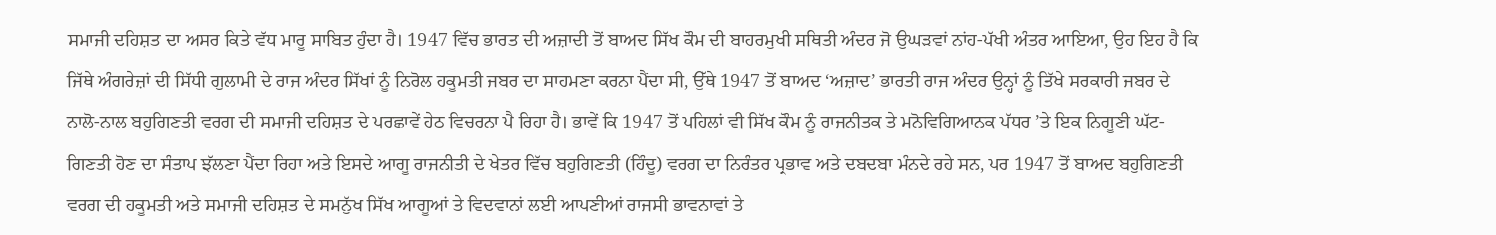ਸਮਾਜੀ ਦਹਿਸ਼ਤ ਦਾ ਅਸਰ ਕਿਤੇ ਵੱਧ ਮਾਰੂ ਸਾਬਿਤ ਹੁੰਦਾ ਹੈ। 1947 ਵਿੱਚ ਭਾਰਤ ਦੀ ਅਜ਼ਾਦੀ ਤੋਂ ਬਾਅਦ ਸਿੱਖ ਕੌਮ ਦੀ ਬਾਹਰਮੁਖੀ ਸਥਿਤੀ ਅੰਦਰ ਜੋ ਉਘੜਵਾਂ ਨਾਂਹ-ਪੱਖੀ ਅੰਤਰ ਆਇਆ, ਉਹ ਇਹ ਹੈ ਕਿ ਜਿੱਥੇ ਅੰਗਰੇਜ਼ਾਂ ਦੀ ਸਿੱਧੀ ਗੁਲਾਮੀ ਦੇ ਰਾਜ ਅੰਦਰ ਸਿੱਖਾਂ ਨੂੰ ਨਿਰੋਲ ਹਕੂਮਤੀ ਜਬਰ ਦਾ ਸਾਹਮਣਾ ਕਰਨਾ ਪੈਂਦਾ ਸੀ, ਉੱਥੇ 1947 ਤੋਂ ਬਾਅਦ ‘ਅਜ਼ਾਦ’ ਭਾਰਤੀ ਰਾਜ ਅੰਦਰ ਉਨ੍ਹਾਂ ਨੂੰ ਤਿੱਖੇ ਸਰਕਾਰੀ ਜਬਰ ਦੇ ਨਾਲੋ-ਨਾਲ ਬਹੁਗਿਣਤੀ ਵਰਗ ਦੀ ਸਮਾਜੀ ਦਹਿਸ਼ਤ ਦੇ ਪਰਛਾਵੇਂ ਹੇਠ ਵਿਚਰਨਾ ਪੈ ਰਿਹਾ ਹੈ। ਭਾਵੇਂ ਕਿ 1947 ਤੋਂ ਪਹਿਲਾਂ ਵੀ ਸਿੱਖ ਕੌਮ ਨੂੰ ਰਾਜਨੀਤਕ ਤੇ ਮਨੋਵਿਗਿਆਨਕ ਪੱਧਰ ’ਤੇ ਇਕ ਨਿਗੂਣੀ ਘੱਟ-ਗਿਣਤੀ ਹੋਣ ਦਾ ਸੰਤਾਪ ਝੱਲਣਾ ਪੈਂਦਾ ਰਿਹਾ ਅਤੇ ਇਸਦੇ ਆਗੂ ਰਾਜਨੀਤੀ ਦੇ ਖੇਤਰ ਵਿੱਚ ਬਹੁਗਿਣਤੀ (ਹਿੰਦੂ) ਵਰਗ ਦਾ ਨਿਰੰਤਰ ਪ੍ਰਭਾਵ ਅਤੇ ਦਬਦਬਾ ਮੰਨਦੇ ਰਹੇ ਸਨ, ਪਰ 1947 ਤੋਂ ਬਾਅਦ ਬਹੁਗਿਣਤੀ ਵਰਗ ਦੀ ਹਕੂਮਤੀ ਅਤੇ ਸਮਾਜੀ ਦਹਿਸ਼ਤ ਦੇ ਸਮਨੁੱਖ ਸਿੱਖ ਆਗੂਆਂ ਤੇ ਵਿਦਵਾਨਾਂ ਲਈ ਆਪਣੀਆਂ ਰਾਜਸੀ ਭਾਵਨਾਵਾਂ ਤੇ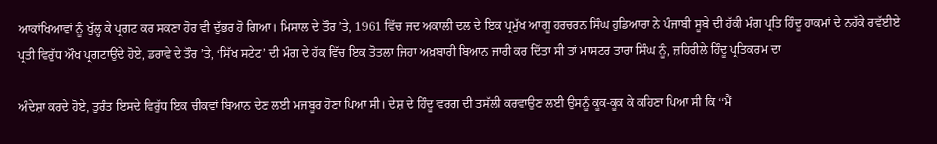ਆਕਾਂਖਿਆਵਾਂ ਨੂੰ ਖੁੱਲ੍ਹ ਕੇ ਪ੍ਰਗਟ ਕਰ ਸਕਣਾ ਹੋਰ ਵੀ ਦੁੱਭਰ ਹੋ ਗਿਆ। ਮਿਸਾਲ ਦੇ ਤੌਰ ’ਤੇ, 1961 ਵਿੱਚ ਜਦ ਅਕਾਲੀ ਦਲ ਦੇ ਇਕ ਪ੍ਰਮੁੱਖ ਆਗੂ ਹਰਚਰਨ ਸਿੰਘ ਹੁਡਿਆਰਾ ਨੇ ਪੰਜਾਬੀ ਸੂਬੇ ਦੀ ਹੱਕੀ ਮੰਗ ਪ੍ਰਤਿ ਹਿੰਦੂ ਹਾਕਮਾਂ ਦੇ ਨਹੱਕੇ ਰਵੱਈਏ ਪ੍ਰਤੀ ਵਿਰੁੱਧ ਔਖ ਪ੍ਰਗਟਾਉਂਦੇ ਹੋਏ, ਡਰਾਵੇ ਦੇ ਤੌਰ ’ਤੇ, ‘ਸਿੱਖ ਸਟੇਟ’ ਦੀ ਮੰਗ ਦੇ ਹੱਕ ਵਿੱਚ ਇਕ ਤੋਤਲਾ ਜਿਹਾ ਅਖ਼ਬਾਰੀ ਬਿਆਨ ਜਾਰੀ ਕਰ ਦਿੱਤਾ ਸੀ ਤਾਂ ਮਾਸਟਰ ਤਾਰਾ ਸਿੰਘ ਨੂੰ, ਜ਼ਹਿਰੀਲੇ ਹਿੰਦੂ ਪ੍ਰਤਿਕਰਮ ਦਾ

ਅੰਦੇਸ਼ਾ ਕਰਦੇ ਹੋਏ, ਤੁਰੰਤ ਇਸਦੇ ਵਿਰੁੱਧ ਇਕ ਚੀਕਵਾਂ ਬਿਆਨ ਦੇਣ ਲਈ ਮਜਬੂਰ ਹੋਣਾ ਪਿਆ ਸੀ। ਦੇਸ਼ ਦੇ ਹਿੰਦੂ ਵਰਗ ਦੀ ਤਸੱਲੀ ਕਰਵਾਉਣ ਲਈ ਉਸਨੂੰ ਕੂਕ-ਕੂਕ ਕੇ ਕਹਿਣਾ ਪਿਆ ਸੀ ਕਿ ‘‘ਮੈਂ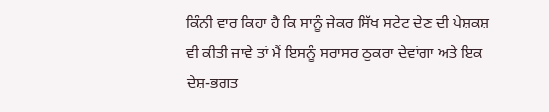ਕਿੰਨੀ ਵਾਰ ਕਿਹਾ ਹੈ ਕਿ ਸਾਨੂੰ ਜੇਕਰ ਸਿੱਖ ਸਟੇਟ ਦੇਣ ਦੀ ਪੇਸ਼ਕਸ਼ ਵੀ ਕੀਤੀ ਜਾਵੇ ਤਾਂ ਮੈਂ ਇਸਨੂੰ ਸਰਾਸਰ ਠੁਕਰਾ ਦੇਵਾਂਗਾ ਅਤੇ ਇਕ ਦੇਸ਼-ਭਗਤ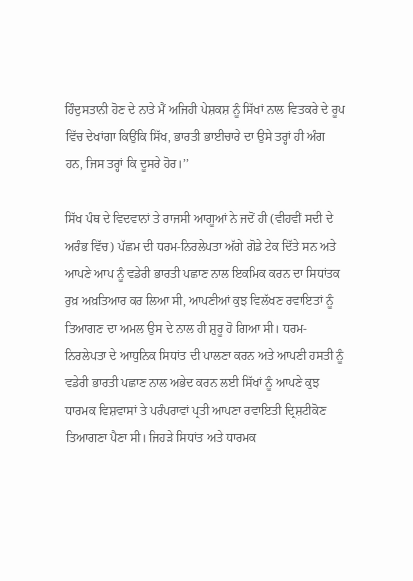ਹਿੰਦੁਸਤਾਨੀ ਹੋਣ ਦੇ ਨਾਤੇ ਮੈਂ ਅਜਿਹੀ ਪੇਸ਼ਕਸ਼ ਨੂੰ ਸਿੱਖਾਂ ਨਾਲ ਵਿਤਕਰੇ ਦੇ ਰੂਪ ਵਿੱਚ ਦੇਖਾਂਗਾ ਕਿਉਂਕਿ ਸਿੱਖ, ਭਾਰਤੀ ਭਾਈਚਾਰੇ ਦਾ ਉਸੇ ਤਰ੍ਹਾਂ ਹੀ ਅੰਗ ਹਨ, ਜਿਸ ਤਰ੍ਹਾਂ ਕਿ ਦੂਸਰੇ ਹੋਰ।’’

ਸਿੱਖ ਪੰਥ ਦੇ ਵਿਦਵਾਨਾਂ ਤੇ ਰਾਜਸੀ ਆਗੂਆਂ ਨੇ ਜਦੋਂ ਹੀ (ਵੀਹਵੀਂ ਸਦੀ ਦੇ ਅਰੰਭ ਵਿੱਚ) ਪੱਛਮ ਦੀ ਧਰਮ-ਨਿਰਲੇਪਤਾ ਅੱਗੇ ਗੋਡੇ ਟੇਕ ਦਿੱਤੇ ਸਨ ਅਤੇ ਆਪਣੇ ਆਪ ਨੂੰ ਵਡੇਰੀ ਭਾਰਤੀ ਪਛਾਣ ਨਾਲ ਇਕਮਿਕ ਕਰਨ ਦਾ ਸਿਧਾਂਤਕ ਰੁਖ਼ ਅਖ਼ਤਿਆਰ ਕਰ ਲਿਆ ਸੀ, ਆਪਣੀਆਂ ਕੁਝ ਵਿਲੱਖਣ ਰਵਾਇਤਾਂ ਨੂੰ ਤਿਆਗਣ ਦਾ ਅਮਲ ਉਸ ਦੇ ਨਾਲ ਹੀ ਸ਼ੁਰੂ ਹੋ ਗਿਆ ਸੀ। ਧਰਮ-ਨਿਰਲੇਪਤਾ ਦੇ ਆਧੁਨਿਕ ਸਿਧਾਂਤ ਦੀ ਪਾਲਣਾ ਕਰਨ ਅਤੇ ਆਪਣੀ ਹਸਤੀ ਨੂੰ ਵਡੇਰੀ ਭਾਰਤੀ ਪਛਾਣ ਨਾਲ ਅਭੇਦ ਕਰਨ ਲਈ ਸਿੱਖਾਂ ਨੂੰ ਆਪਣੇ ਕੁਝ ਧਾਰਮਕ ਵਿਸ਼ਵਾਸਾਂ ਤੇ ਪਰੰਪਰਾਵਾਂ ਪ੍ਰਤੀ ਆਪਣਾ ਰਵਾਇਤੀ ਦ੍ਰਿਸ਼ਟੀਕੋਣ ਤਿਆਗਣਾ ਪੈਣਾ ਸੀ। ਜਿਹੜੇ ਸਿਧਾਂਤ ਅਤੇ ਧਾਰਮਕ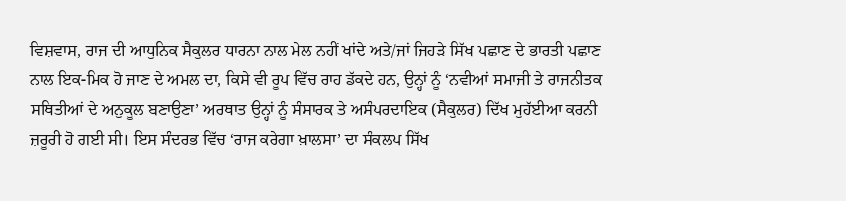ਵਿਸ਼ਵਾਸ, ਰਾਜ ਦੀ ਆਧੁਨਿਕ ਸੈਕੁਲਰ ਧਾਰਨਾ ਨਾਲ ਮੇਲ ਨਹੀਂ ਖਾਂਦੇ ਅਤੇ/ਜਾਂ ਜਿਹੜੇ ਸਿੱਖ ਪਛਾਣ ਦੇ ਭਾਰਤੀ ਪਛਾਣ ਨਾਲ ਇਕ-ਮਿਕ ਹੋ ਜਾਣ ਦੇ ਅਮਲ ਦਾ, ਕਿਸੇ ਵੀ ਰੂਪ ਵਿੱਚ ਰਾਹ ਡੱਕਦੇ ਹਨ, ਉਨ੍ਹਾਂ ਨੂੰ ‘ਨਵੀਆਂ ਸਮਾਜੀ ਤੇ ਰਾਜਨੀਤਕ ਸਥਿਤੀਆਂ ਦੇ ਅਨੁਕੂਲ ਬਣਾਉਣਾ’ ਅਰਥਾਤ ਉਨ੍ਹਾਂ ਨੂੰ ਸੰਸਾਰਕ ਤੇ ਅਸੰਪਰਦਾਇਕ (ਸੈਕੁਲਰ) ਦਿੱਖ ਮੁਹੱਈਆ ਕਰਨੀ ਜ਼ਰੂਰੀ ਹੋ ਗਈ ਸੀ। ਇਸ ਸੰਦਰਭ ਵਿੱਚ ‘ਰਾਜ ਕਰੇਗਾ ਖ਼ਾਲਸਾ’ ਦਾ ਸੰਕਲਪ ਸਿੱਖ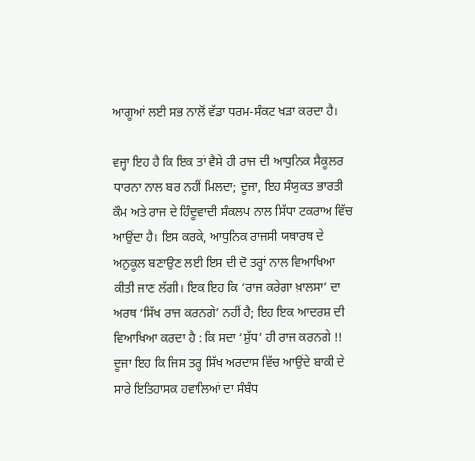ਆਗੂਆਂ ਲਈ ਸਭ ਨਾਲੋਂ ਵੱਡਾ ਧਰਮ-ਸੰਕਟ ਖੜਾ ਕਰਦਾ ਹੈ।

ਵਜ੍ਹਾ ਇਹ ਹੈ ਕਿ ਇਕ ਤਾਂ ਵੈਸੇ ਹੀ ਰਾਜ ਦੀ ਆਧੁਨਿਕ ਸੈਕੂਲਰ ਧਾਰਨਾ ਨਾਲ ਬਰ ਨਹੀਂ ਮਿਲਦਾ; ਦੂਜਾ, ਇਹ ਸੰਯੁਕਤ ਭਾਰਤੀ ਕੌਮ ਅਤੇ ਰਾਜ ਦੇ ਹਿੰਦੂਵਾਦੀ ਸੰਕਲਪ ਨਾਲ ਸਿੱਧਾ ਟਕਰਾਅ ਵਿੱਚ ਆਉਂਦਾ ਹੈ। ਇਸ ਕਰਕੇ, ਆਧੁਨਿਕ ਰਾਜਸੀ ਯਥਾਰਥ ਦੇ ਅਨੁਕੂਲ ਬਣਾਉਣ ਲਈ ਇਸ ਦੀ ਦੋ ਤਰ੍ਹਾਂ ਨਾਲ ਵਿਆਖਿਆ ਕੀਤੀ ਜਾਣ ਲੱਗੀ। ਇਕ ਇਹ ਕਿ ‘ਰਾਜ ਕਰੇਗਾ ਖ਼ਾਲਸਾ’ ਦਾ ਅਰਥ ‘ਸਿੱਖ ਰਾਜ ਕਰਨਗੇ’ ਨਹੀਂ ਹੈ; ਇਹ ਇਕ ਆਦਰਸ਼ ਦੀ ਵਿਆਖਿਆ ਕਰਦਾ ਹੈ : ਕਿ ਸਦਾ ‘ਸ਼ੁੱਧ’ ਹੀ ਰਾਜ ਕਰਨਗੇ !! ਦੂਜਾ ਇਹ ਕਿ ਜਿਸ ਤਰ੍ਹ ਸਿੱਖ ਅਰਦਾਸ ਵਿੱਚ ਆਉਂਦੇ ਬਾਕੀ ਦੇ ਸਾਰੇ ਇਤਿਹਾਸਕ ਹਵਾਲਿਆਂ ਦਾ ਸੰਬੰਧ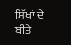ਸਿੱਖਾਂ ਦੇ ਬੀਤੇ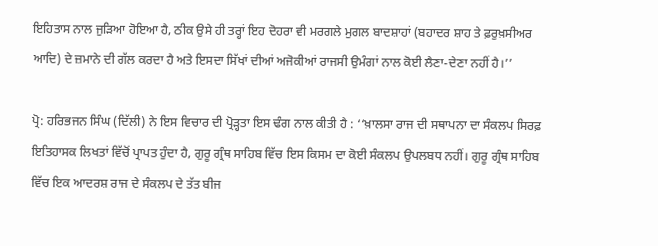ਇਹਿਤਾਸ ਨਾਲ ਜੁੜਿਆ ਹੋਇਆ ਹੈ, ਠੀਕ ਉਸੇ ਹੀ ਤਰ੍ਹਾਂ ਇਹ ਦੋਹਰਾ ਵੀ ਮਰਗਲੇ ਮੁਗਲ ਬਾਦਸ਼ਾਹਾਂ (ਬਹਾਦਰ ਸ਼ਾਹ ਤੇ ਫ਼ਰੁਖ਼ਸੀਅਰ ਆਦਿ) ਦੇ ਜ਼ਮਾਨੇ ਦੀ ਗੱਲ ਕਰਦਾ ਹੈ ਅਤੇ ਇਸਦਾ ਸਿੱਖਾਂ ਦੀਆਂ ਅਜੋਕੀਆਂ ਰਾਜਸੀ ਉਮੰਗਾਂ ਨਾਲ ਕੋਈ ਲੈਣਾ-ਦੇਣਾ ਨਹੀਂ ਹੈ।’’

ਪ੍ਰੋ: ਹਰਿਭਜਨ ਸਿੰਘ (ਦਿੱਲੀ) ਨੇ ਇਸ ਵਿਚਾਰ ਦੀ ਪ੍ਰੋੜ੍ਹਤਾ ਇਸ ਢੰਗ ਨਾਲ ਕੀਤੀ ਹੈ : ‘‘ਖ਼ਾਲਸਾ ਰਾਜ ਦੀ ਸਥਾਪਨਾ ਦਾ ਸੰਕਲਪ ਸਿਰਫ਼ ਇਤਿਹਾਸਕ ਲਿਖਤਾਂ ਵਿੱਚੋਂ ਪ੍ਰਾਪਤ ਹੁੰਦਾ ਹੈ, ਗੁਰੂ ਗ੍ਰੰਥ ਸਾਹਿਬ ਵਿੱਚ ਇਸ ਕਿਸਮ ਦਾ ਕੋਈ ਸੰਕਲਪ ਉਪਲਬਧ ਨਹੀਂ। ਗੁਰੂ ਗ੍ਰੰਥ ਸਾਹਿਬ ਵਿੱਚ ਇਕ ਆਦਰਸ਼ ਰਾਜ ਦੇ ਸੰਕਲਪ ਦੇ ਤੱਤ ਬੀਜ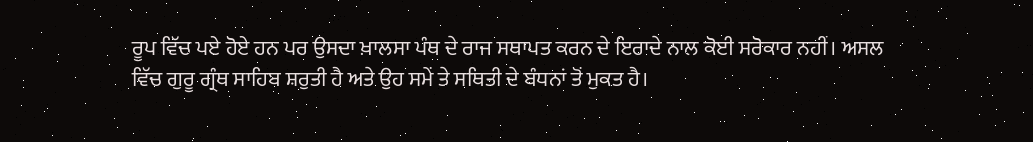ਰੂਪ ਵਿੱਚ ਪਏ ਹੋਏ ਹਨ ਪਰ ਉਸਦਾ ਖ਼ਾਲਸਾ ਪੰਥ ਦੇ ਰਾਜ ਸਥਾਪਤ ਕਰਨ ਦੇ ਇਰਾਦੇ ਨਾਲ ਕੋਈ ਸਰੋਕਾਰ ਨਹੀਂ। ਅਸਲ ਵਿੱਚ ਗੁਰੂ ਗ੍ਰੰਥ ਸਾਹਿਬ ਸ਼ਰੁਤੀ ਹੈ ਅਤੇ ਉਹ ਸਮੇਂ ਤੇ ਸਥਿਤੀ ਦੇ ਬੰਧਨਾਂ ਤੋਂ ਮੁਕਤ ਹੈ।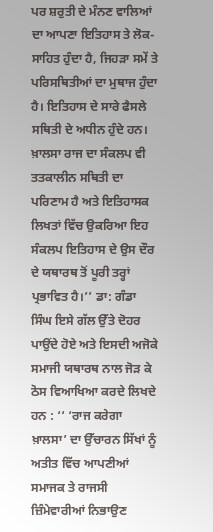ਪਰ ਸ਼ਰੁਤੀ ਦੇ ਮੰਨਣ ਵਾਲਿਆਂ ਦਾ ਆਪਣਾ ਇਤਿਹਾਸ ਤੇ ਲੋਕ-ਸਾਹਿਤ ਹੁੰਦਾ ਹੈ, ਜਿਹੜਾ ਸਮੇਂ ਤੇ ਪਰਿਸਥਿਤੀਆਂ ਦਾ ਮੁਥਾਜ ਹੁੰਦਾ ਹੈ। ਇਤਿਹਾਸ ਦੇ ਸਾਰੇ ਫੈਸਲੇ ਸਥਿਤੀ ਦੇ ਅਧੀਨ ਹੁੰਦੇ ਹਨ। ਖ਼ਾਲਸਾ ਰਾਜ ਦਾ ਸੰਕਲਪ ਵੀ ਤਤਕਾਲੀਨ ਸਥਿਤੀ ਦਾ ਪਰਿਣਾਮ ਹੈ ਅਤੇ ਇਤਿਹਾਸਕ ਲਿਖਤਾਂ ਵਿੱਚ ਉਕਰਿਆ ਇਹ ਸੰਕਲਪ ਇਤਿਹਾਸ ਦੇ ਉਸ ਦੌਰ ਦੇ ਯਥਾਰਥ ਤੋਂ ਪੂਰੀ ਤਰ੍ਹਾਂ ਪ੍ਰਭਾਵਿਤ ਹੈ।’’ ਡਾ: ਗੰਡਾ ਸਿੰਘ ਇਸੇ ਗੱਲ ਉੱਤੇ ਦੋਹਰ ਪਾਉਂਦੇ ਹੋਏ ਅਤੇ ਇਸਦੀ ਅਜੋਕੇ ਸਮਾਜੀ ਯਥਾਰਥ ਨਾਲ ਜੋੜ ਕੇ ਠੋਸ ਵਿਆਖਿਆ ਕਰਦੇ ਲਿਖਦੇ ਹਨ : ‘‘ ‘ਰਾਜ ਕਰੇਗਾ ਖ਼ਾਲਸਾ’ ਦਾ ਉੱਚਾਰਨ ਸਿੱਖਾਂ ਨੂੰ ਅਤੀਤ ਵਿੱਚ ਆਪਣੀਆਂ ਸਮਾਜਕ ਤੇ ਰਾਜਸੀ ਜ਼ਿੰਮੇਵਾਰੀਆਂ ਨਿਭਾਉਣ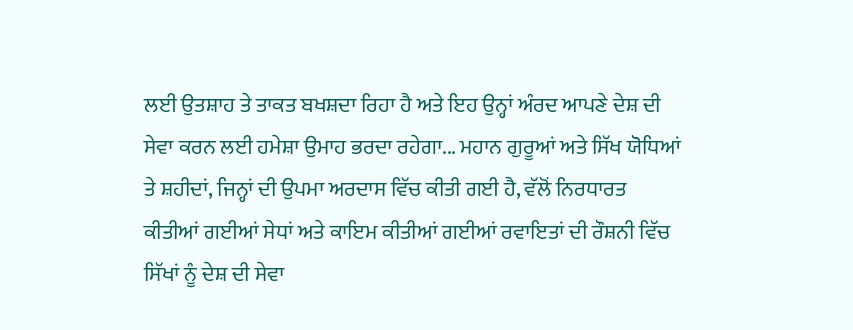ਲਈ ਉਤਸ਼ਾਹ ਤੇ ਤਾਕਤ ਬਖਸ਼ਦਾ ਰਿਹਾ ਹੈ ਅਤੇ ਇਹ ਉਨ੍ਹਾਂ ਅੰਰਦ ਆਪਣੇ ਦੇਸ਼ ਦੀ ਸੇਵਾ ਕਰਨ ਲਈ ਹਮੇਸ਼ਾ ਉਮਾਹ ਭਰਦਾ ਰਹੇਗਾ... ਮਹਾਨ ਗੁਰੂਆਂ ਅਤੇ ਸਿੱਖ ਯੋਧਿਆਂ ਤੇ ਸ਼ਹੀਦਾਂ, ਜਿਨ੍ਹਾਂ ਦੀ ਉਪਮਾ ਅਰਦਾਸ ਵਿੱਚ ਕੀਤੀ ਗਈ ਹੈ, ਵੱਲੋਂ ਨਿਰਧਾਰਤ ਕੀਤੀਆਂ ਗਈਆਂ ਸੇਧਾਂ ਅਤੇ ਕਾਇਮ ਕੀਤੀਆਂ ਗਈਆਂ ਰਵਾਇਤਾਂ ਦੀ ਰੌਸ਼ਨੀ ਵਿੱਚ ਸਿੱਖਾਂ ਨੂੰ ਦੇਸ਼ ਦੀ ਸੇਵਾ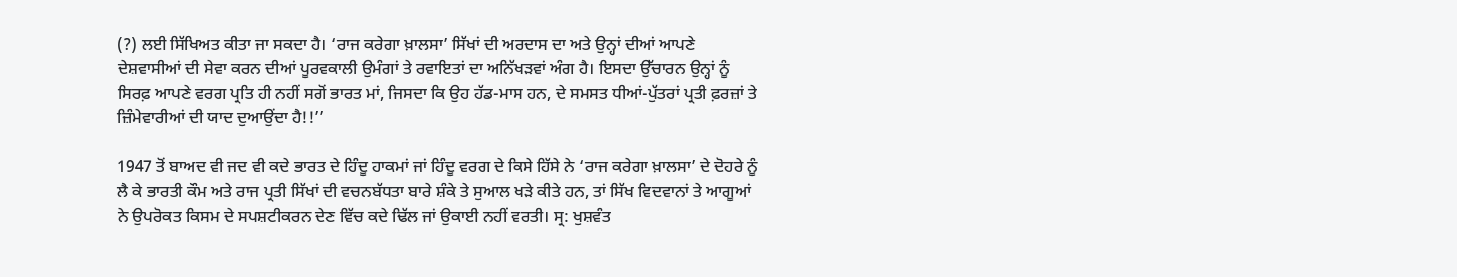(?) ਲਈ ਸਿੱਖਿਅਤ ਕੀਤਾ ਜਾ ਸਕਦਾ ਹੈ। ‘ਰਾਜ ਕਰੇਗਾ ਖ਼ਾਲਸਾ’ ਸਿੱਖਾਂ ਦੀ ਅਰਦਾਸ ਦਾ ਅਤੇ ਉਨ੍ਹਾਂ ਦੀਆਂ ਆਪਣੇ ਦੇਸ਼ਵਾਸੀਆਂ ਦੀ ਸੇਵਾ ਕਰਨ ਦੀਆਂ ਪੂਰਵਕਾਲੀ ਉਮੰਗਾਂ ਤੇ ਰਵਾਇਤਾਂ ਦਾ ਅਨਿੱਖੜਵਾਂ ਅੰਗ ਹੈ। ਇਸਦਾ ਉੱਚਾਰਨ ਉਨ੍ਹਾਂ ਨੂੰ ਸਿਰਫ਼ ਆਪਣੇ ਵਰਗ ਪ੍ਰਤਿ ਹੀ ਨਹੀਂ ਸਗੋਂ ਭਾਰਤ ਮਾਂ, ਜਿਸਦਾ ਕਿ ਉਹ ਹੱਡ-ਮਾਸ ਹਨ, ਦੇ ਸਮਸਤ ਧੀਆਂ-ਪੁੱਤਰਾਂ ਪ੍ਰਤੀ ਫ਼ਰਜ਼ਾਂ ਤੇ ਜ਼ਿੰਮੇਵਾਰੀਆਂ ਦੀ ਯਾਦ ਦੁਆਉਂਦਾ ਹੈ!!’’

1947 ਤੋਂ ਬਾਅਦ ਵੀ ਜਦ ਵੀ ਕਦੇ ਭਾਰਤ ਦੇ ਹਿੰਦੂ ਹਾਕਮਾਂ ਜਾਂ ਹਿੰਦੂ ਵਰਗ ਦੇ ਕਿਸੇ ਹਿੱਸੇ ਨੇ ‘ਰਾਜ ਕਰੇਗਾ ਖ਼ਾਲਸਾ’ ਦੇ ਦੋਹਰੇ ਨੂੰ ਲੈ ਕੇ ਭਾਰਤੀ ਕੌਮ ਅਤੇ ਰਾਜ ਪ੍ਰਤੀ ਸਿੱਖਾਂ ਦੀ ਵਚਨਬੱਧਤਾ ਬਾਰੇ ਸ਼ੰਕੇ ਤੇ ਸੁਆਲ ਖੜੇ ਕੀਤੇ ਹਨ, ਤਾਂ ਸਿੱਖ ਵਿਦਵਾਨਾਂ ਤੇ ਆਗੂਆਂ ਨੇ ਉਪਰੋਕਤ ਕਿਸਮ ਦੇ ਸਪਸ਼ਟੀਕਰਨ ਦੇਣ ਵਿੱਚ ਕਦੇ ਢਿੱਲ ਜਾਂ ਉਕਾਈ ਨਹੀਂ ਵਰਤੀ। ਸ੍ਰ: ਖੁਸ਼ਵੰਤ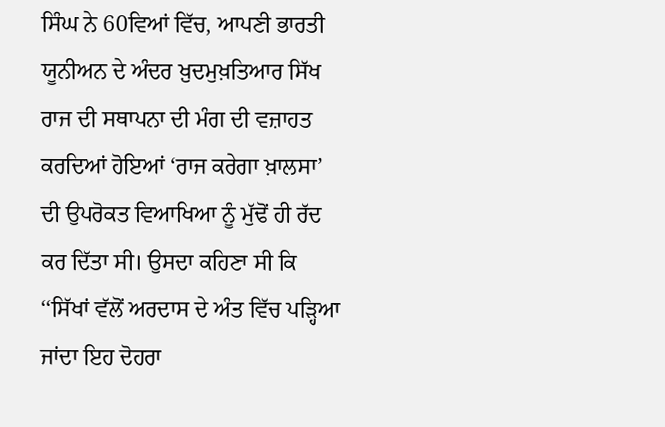ਸਿੰਘ ਨੇ 60ਵਿਆਂ ਵਿੱਚ, ਆਪਣੀ ਭਾਰਤੀ ਯੂਨੀਅਨ ਦੇ ਅੰਦਰ ਖ਼ੁਦਮੁਖ਼ਤਿਆਰ ਸਿੱਖ ਰਾਜ ਦੀ ਸਥਾਪਨਾ ਦੀ ਮੰਗ ਦੀ ਵਜ਼ਾਹਤ ਕਰਦਿਆਂ ਹੋਇਆਂ ‘ਰਾਜ ਕਰੇਗਾ ਖ਼ਾਲਸਾ’ ਦੀ ਉਪਰੋਕਤ ਵਿਆਖਿਆ ਨੂੰ ਮੁੱਢੋਂ ਹੀ ਰੱਦ ਕਰ ਦਿੱਤਾ ਸੀ। ਉਸਦਾ ਕਹਿਣਾ ਸੀ ਕਿ ‘‘ਸਿੱਖਾਂ ਵੱਲੋਂ ਅਰਦਾਸ ਦੇ ਅੰਤ ਵਿੱਚ ਪੜ੍ਹਿਆ ਜਾਂਦਾ ਇਹ ਦੋਹਰਾ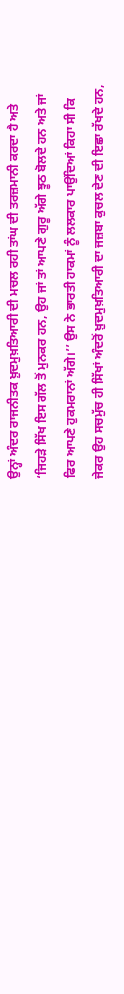ਉਨ੍ਹਾਂ ਅੰਦਰ ਰਾਜਨੀਤਕ ਖ਼ੁਦਮੁਖ਼ਤਿਆਰੀ ਦੀ ਮਚਲ ਰਹੀ ਤਾਂਘ ਦੀ ਤਰਜ਼ਮਾਨੀ ਕਰਦਾ ਹੈ ਅਤੇ ‘ਜਿਹੜੇ ਸਿੱਖ ਇਸ ਗੱਲ ਤੋਂ ਮੁਨਕਰ ਹਨ, ਉਹ ਜਾਂ ਤਾਂ ਆਪਣੇ ਗੁਰੂ ਅੱਗੇ ਝੂਠ ਬੋਲਦੇ ਹਨ ਅਤੇ ਜਾਂ ਫਿਰ ਆਪਣੇ ਹੁਕਮਰਾਨਾਂ ਅੱਗੇ।’’ ਉਸ ਨੇ ਭਾਰਤੀ ਹਾਕਮਾਂ ਨੂੰ ਲਲਕਾਰ ਪਾਉਂਦਿਆਂ ਕਿਹਾ ਸੀ ਕਿ ਜੇਕਰ ਉਹ ਸਚਮੁੱਚ ਹੀ ਸਿੱਖਾਂ ਅੰਦਰੋਂ ਖ਼ੁਦਮੁਖ਼ਤਿਆਰੀ ਦਾ ਜਜ਼ਬਾ ਕੁਚਲ ਦੇਣ ਦੀ ਇਛਾ ਰੱਖਦੇ ਹਨ,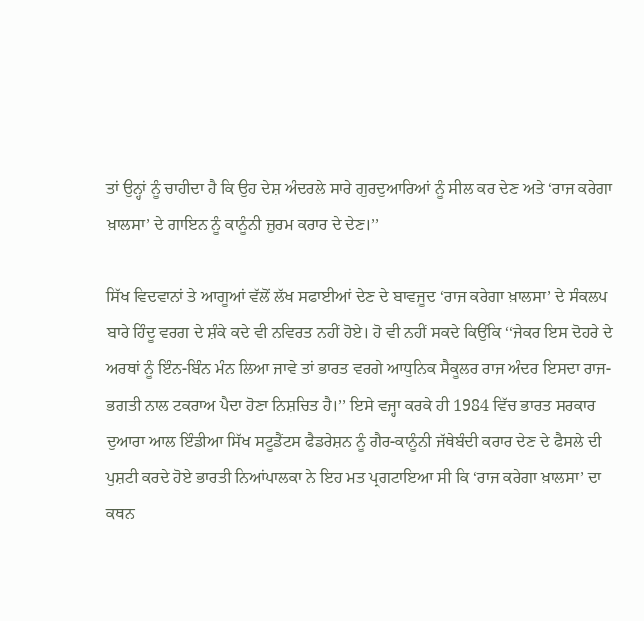ਤਾਂ ਉਨ੍ਹਾਂ ਨੂੰ ਚਾਹੀਦਾ ਹੈ ਕਿ ਉਹ ਦੇਸ਼ ਅੰਦਰਲੇ ਸਾਰੇ ਗੁਰਦੁਆਰਿਆਂ ਨੂੰ ਸੀਲ ਕਰ ਦੇਣ ਅਤੇ ‘ਰਾਜ ਕਰੇਗਾ ਖ਼ਾਲਸਾ’ ਦੇ ਗਾਇਨ ਨੂੰ ਕਾਨੂੰਨੀ ਜ਼ੁਰਮ ਕਰਾਰ ਦੇ ਦੇਣ।’’

ਸਿੱਖ ਵਿਦਵਾਨਾਂ ਤੇ ਆਗੂਆਂ ਵੱਲੋਂ ਲੱਖ ਸਫਾਈਆਂ ਦੇਣ ਦੇ ਬਾਵਜੂਦ ‘ਰਾਜ ਕਰੇਗਾ ਖ਼ਾਲਸਾ’ ਦੇ ਸੰਕਲਪ ਬਾਰੇ ਹਿੰਦੂ ਵਰਗ ਦੇ ਸ਼ੰਕੇ ਕਦੇ ਵੀ ਨਵਿਰਤ ਨਹੀਂ ਹੋਏ। ਹੋ ਵੀ ਨਹੀਂ ਸਕਦੇ ਕਿਉਂਕਿ ‘‘ਜੇਕਰ ਇਸ ਦੋਹਰੇ ਦੇ ਅਰਥਾਂ ਨੂੰ ਇੰਨ-ਬਿੰਨ ਮੰਨ ਲਿਆ ਜਾਵੇ ਤਾਂ ਭਾਰਤ ਵਰਗੇ ਆਧੁਨਿਕ ਸੈਕੂਲਰ ਰਾਜ ਅੰਦਰ ਇਸਦਾ ਰਾਜ-ਭਗਤੀ ਨਾਲ ਟਕਰਾਅ ਪੈਦਾ ਹੋਣਾ ਨਿਸ਼ਚਿਤ ਹੈ।’’ ਇਸੇ ਵਜ੍ਹਾ ਕਰਕੇ ਹੀ 1984 ਵਿੱਚ ਭਾਰਤ ਸਰਕਾਰ ਦੁਆਰਾ ਆਲ ਇੰਡੀਆ ਸਿੱਖ ਸਟੂਡੈਂਟਸ ਫੈਡਰੇਸ਼ਨ ਨੂੰ ਗੈਰ-ਕਾਨੂੰਨੀ ਜੱਥੇਬੰਦੀ ਕਰਾਰ ਦੇਣ ਦੇ ਫੈਸਲੇ ਦੀ ਪੁਸ਼ਟੀ ਕਰਦੇ ਹੋਏ ਭਾਰਤੀ ਨਿਆਂਪਾਲਕਾ ਨੇ ਇਹ ਮਤ ਪ੍ਰਗਟਾਇਆ ਸੀ ਕਿ ‘ਰਾਜ ਕਰੇਗਾ ਖ਼ਾਲਸਾ’ ਦਾ ਕਥਨ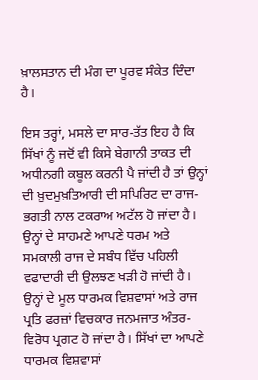ਖ਼ਾਲਸਤਾਨ ਦੀ ਮੰਗ ਦਾ ਪੂਰਵ ਸੰਕੇਤ ਦਿੰਦਾ ਹੈ।

ਇਸ ਤਰ੍ਹਾਂ, ਮਸਲੇ ਦਾ ਸਾਰ-ਤੱਤ ਇਹ ਹੈ ਕਿ ਸਿੱਖਾਂ ਨੂੰ ਜਦੋਂ ਵੀ ਕਿਸੇ ਬੇਗਾਨੀ ਤਾਕਤ ਦੀ ਅਧੀਨਗੀ ਕਬੂਲ ਕਰਨੀ ਪੈ ਜਾਂਦੀ ਹੈ ਤਾਂ ਉਨ੍ਹਾਂ ਦੀ ਖ਼ੁਦਮੁਖ਼ਤਿਆਰੀ ਦੀ ਸਪਿਰਿਟ ਦਾ ਰਾਜ-ਭਗਤੀ ਨਾਲ ਟਕਰਾਅ ਅਟੱਲ ਹੋ ਜਾਂਦਾ ਹੈ। ਉਨ੍ਹਾਂ ਦੇ ਸਾਹਮਣੇ ਆਪਣੇ ਧਰਮ ਅਤੇ ਸਮਕਾਲੀ ਰਾਜ ਦੇ ਸਬੰਧ ਵਿੱਚ ਪਹਿਲੀ ਵਫਾਦਾਰੀ ਦੀ ਉਲਝਣ ਖੜੀ ਹੋ ਜਾਂਦੀ ਹੈ। ਉਨ੍ਹਾਂ ਦੇ ਮੂਲ ਧਾਰਮਕ ਵਿਸ਼ਵਾਸਾਂ ਅਤੇ ਰਾਜ ਪ੍ਰਤਿ ਫਰਜ਼ਾਂ ਵਿਚਕਾਰ ਜਨਮਜਾਤ ਅੰਤਰ-ਵਿਰੋਧ ਪ੍ਰਗਟ ਹੋ ਜਾਂਦਾ ਹੈ। ਸਿੱਖਾਂ ਦਾ ਆਪਣੇ ਧਾਰਮਕ ਵਿਸ਼ਵਾਸਾਂ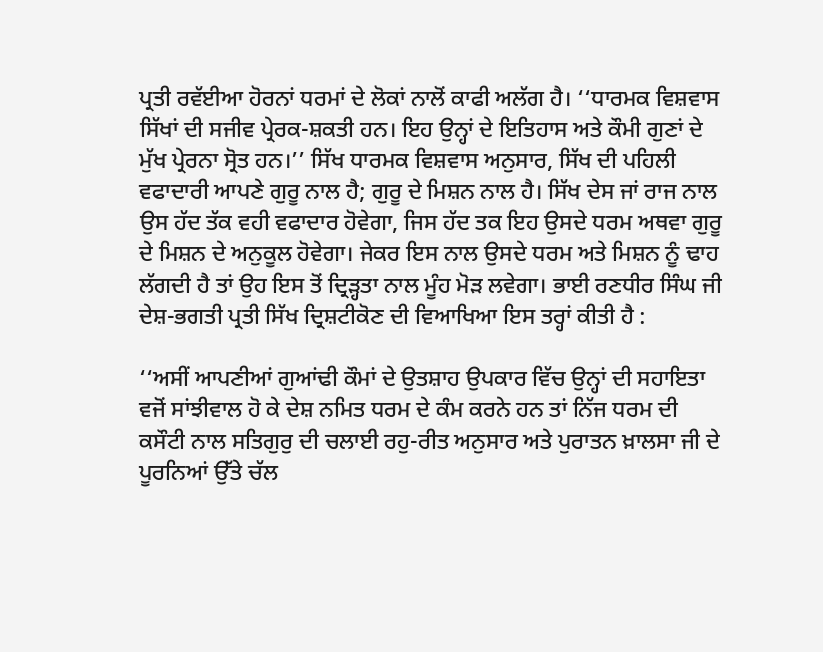ਪ੍ਰਤੀ ਰਵੱਈਆ ਹੋਰਨਾਂ ਧਰਮਾਂ ਦੇ ਲੋਕਾਂ ਨਾਲੋਂ ਕਾਫੀ ਅਲੱਗ ਹੈ। ‘‘ਧਾਰਮਕ ਵਿਸ਼ਵਾਸ ਸਿੱਖਾਂ ਦੀ ਸਜੀਵ ਪ੍ਰੇਰਕ-ਸ਼ਕਤੀ ਹਨ। ਇਹ ਉਨ੍ਹਾਂ ਦੇ ਇਤਿਹਾਸ ਅਤੇ ਕੌਮੀ ਗੁਣਾਂ ਦੇ ਮੁੱਖ ਪ੍ਰੇਰਨਾ ਸ੍ਰੋਤ ਹਨ।’’ ਸਿੱਖ ਧਾਰਮਕ ਵਿਸ਼ਵਾਸ ਅਨੁਸਾਰ, ਸਿੱਖ ਦੀ ਪਹਿਲੀ ਵਫਾਦਾਰੀ ਆਪਣੇ ਗੁਰੂ ਨਾਲ ਹੈ; ਗੁਰੂ ਦੇ ਮਿਸ਼ਨ ਨਾਲ ਹੈ। ਸਿੱਖ ਦੇਸ ਜਾਂ ਰਾਜ ਨਾਲ ਉਸ ਹੱਦ ਤੱਕ ਵਹੀ ਵਫਾਦਾਰ ਹੋਵੇਗਾ, ਜਿਸ ਹੱਦ ਤਕ ਇਹ ਉਸਦੇ ਧਰਮ ਅਥਵਾ ਗੁਰੂ ਦੇ ਮਿਸ਼ਨ ਦੇ ਅਨੁਕੂਲ ਹੋਵੇਗਾ। ਜੇਕਰ ਇਸ ਨਾਲ ਉਸਦੇ ਧਰਮ ਅਤੇ ਮਿਸ਼ਨ ਨੂੰ ਢਾਹ ਲੱਗਦੀ ਹੈ ਤਾਂ ਉਹ ਇਸ ਤੋਂ ਦ੍ਰਿੜ੍ਹਤਾ ਨਾਲ ਮੂੰਹ ਮੋੜ ਲਵੇਗਾ। ਭਾਈ ਰਣਧੀਰ ਸਿੰਘ ਜੀ ਦੇਸ਼-ਭਗਤੀ ਪ੍ਰਤੀ ਸਿੱਖ ਦ੍ਰਿਸ਼ਟੀਕੋਣ ਦੀ ਵਿਆਖਿਆ ਇਸ ਤਰ੍ਹਾਂ ਕੀਤੀ ਹੈ :

‘‘ਅਸੀਂ ਆਪਣੀਆਂ ਗੁਆਂਢੀ ਕੌਮਾਂ ਦੇ ਉਤਸ਼ਾਹ ਉਪਕਾਰ ਵਿੱਚ ਉਨ੍ਹਾਂ ਦੀ ਸਹਾਇਤਾ ਵਜੋਂ ਸਾਂਝੀਵਾਲ ਹੋ ਕੇ ਦੇਸ਼ ਨਮਿਤ ਧਰਮ ਦੇ ਕੰਮ ਕਰਨੇ ਹਨ ਤਾਂ ਨਿੱਜ ਧਰਮ ਦੀ ਕਸੌਟੀ ਨਾਲ ਸਤਿਗੁਰੁ ਦੀ ਚਲਾਈ ਰਹੁ-ਰੀਤ ਅਨੁਸਾਰ ਅਤੇ ਪੁਰਾਤਨ ਖ਼ਾਲਸਾ ਜੀ ਦੇ ਪੂਰਨਿਆਂ ਉੱਤੇ ਚੱਲ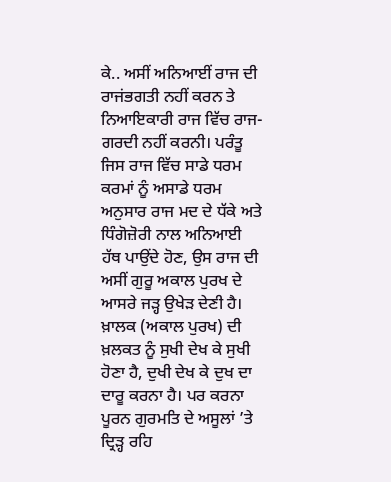ਕੇ.. ਅਸੀਂ ਅਨਿਆਈਂ ਰਾਜ ਦੀ ਰਾਜਂਭਗਤੀ ਨਹੀਂ ਕਰਨ ਤੇ ਨਿਆਇਕਾਰੀ ਰਾਜ ਵਿੱਚ ਰਾਜ-ਗਰਦੀ ਨਹੀਂ ਕਰਨੀ। ਪਰੰਤੂ ਜਿਸ ਰਾਜ ਵਿੱਚ ਸਾਡੇ ਧਰਮ ਕਰਮਾਂ ਨੂੰ ਅਸਾਡੇ ਧਰਮ ਅਨੁਸਾਰ ਰਾਜ ਮਦ ਦੇ ਧੱਕੇ ਅਤੇ ਧਿੰਗੋਜ਼ੋਰੀ ਨਾਲ ਅਨਿਆਈ ਹੱਥ ਪਾਉਂਦੇ ਹੋਣ, ਉਸ ਰਾਜ ਦੀ ਅਸੀਂ ਗੁਰੂ ਅਕਾਲ ਪੁਰਖ ਦੇ ਆਸਰੇ ਜੜ੍ਹ ਉਖੇੜ ਦੇਣੀ ਹੈ। ਖ਼ਾਲਕ (ਅਕਾਲ ਪੁਰਖ) ਦੀ ਖ਼ਲਕਤ ਨੂੰ ਸੁਖੀ ਦੇਖ ਕੇ ਸੁਖੀ ਹੋਣਾ ਹੈ, ਦੁਖੀ ਦੇਖ ਕੇ ਦੁਖ ਦਾ ਦਾਰੂ ਕਰਨਾ ਹੈ। ਪਰ ਕਰਨਾ ਪੂਰਨ ਗੁਰਮਤਿ ਦੇ ਅਸੂਲਾਂ ’ਤੇ ਦ੍ਰਿੜ੍ਹ ਰਹਿ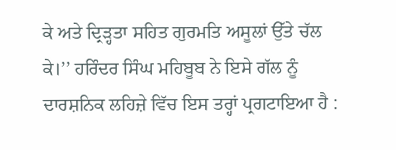ਕੇ ਅਤੇ ਦ੍ਰਿੜ੍ਹਤਾ ਸਹਿਤ ਗੁਰਮਤਿ ਅਸੂਲਾਂ ਉੱਤੇ ਚੱਲ ਕੇ।’’ ਹਰਿੰਦਰ ਸਿੰਘ ਮਹਿਬੂਬ ਨੇ ਇਸੇ ਗੱਲ ਨੂੰ ਦਾਰਸ਼ਨਿਕ ਲਹਿਜ਼ੇ ਵਿੱਚ ਇਸ ਤਰ੍ਹਾਂ ਪ੍ਰਗਟਾਇਆ ਹੈ :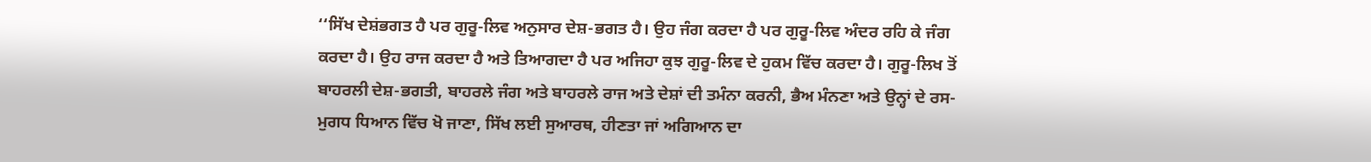‘‘ਸਿੱਖ ਦੇਸ਼ਂਭਗਤ ਹੈ ਪਰ ਗੁਰੂ-ਲਿਵ ਅਨੁਸਾਰ ਦੇਸ਼-ਭਗਤ ਹੈ। ਉਹ ਜੰਗ ਕਰਦਾ ਹੈ ਪਰ ਗੁਰੂ-ਲਿਵ ਅੰਦਰ ਰਹਿ ਕੇ ਜੰਗ ਕਰਦਾ ਹੈ। ਉਹ ਰਾਜ ਕਰਦਾ ਹੈ ਅਤੇ ਤਿਆਗਦਾ ਹੈ ਪਰ ਅਜਿਹਾ ਕੁਝ ਗੁਰੂ-ਲਿਵ ਦੇ ਹੁਕਮ ਵਿੱਚ ਕਰਦਾ ਹੈ। ਗੁਰੂ-ਲਿਖ ਤੋਂ ਬਾਹਰਲੀ ਦੇਸ਼-ਭਗਤੀ, ਬਾਹਰਲੇ ਜੰਗ ਅਤੇ ਬਾਹਰਲੇ ਰਾਜ ਅਤੇ ਦੇਸ਼ਾਂ ਦੀ ਤਮੰਨਾ ਕਰਨੀ, ਭੈਅ ਮੰਨਣਾ ਅਤੇ ਉਨ੍ਹਾਂ ਦੇ ਰਸ-ਮੁਗਧ ਧਿਆਨ ਵਿੱਚ ਖੋ ਜਾਣਾ, ਸਿੱਖ ਲਈ ਸੁਆਰਥ, ਹੀਣਤਾ ਜਾਂ ਅਗਿਆਨ ਦਾ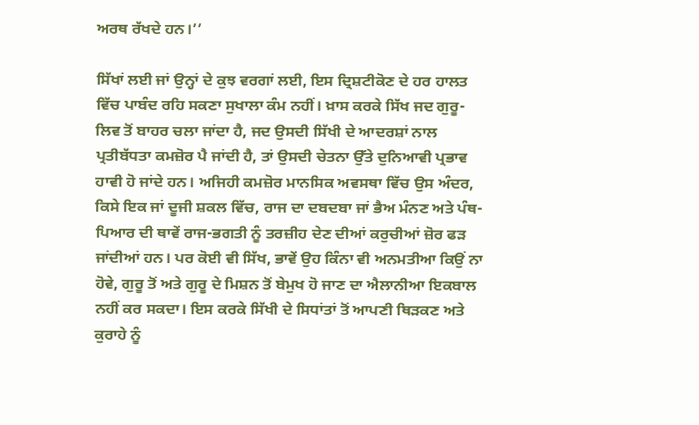ਅਰਥ ਰੱਖਦੇ ਹਨ।’’

ਸਿੱਖਾਂ ਲਈ ਜਾਂ ਉਨ੍ਹਾਂ ਦੇ ਕੁਝ ਵਰਗਾਂ ਲਈ, ਇਸ ਦ੍ਰਿਸ਼ਟੀਕੋਣ ਦੇ ਹਰ ਹਾਲਤ ਵਿੱਚ ਪਾਬੰਦ ਰਹਿ ਸਕਣਾ ਸੁਖਾਲਾ ਕੰਮ ਨਹੀਂ। ਖ਼ਾਸ ਕਰਕੇ ਸਿੱਖ ਜਦ ਗੁਰੂ-ਲਿਵ ਤੋਂ ਬਾਹਰ ਚਲਾ ਜਾਂਦਾ ਹੈ, ਜਦ ਉਸਦੀ ਸਿੱਖੀ ਦੇ ਆਦਰਸ਼ਾਂ ਨਾਲ ਪ੍ਰਤੀਬੱਧਤਾ ਕਮਜ਼ੋਰ ਪੈ ਜਾਂਦੀ ਹੈ, ਤਾਂ ਉਸਦੀ ਚੇਤਨਾ ਉੱਤੇ ਦੁਨਿਆਵੀ ਪ੍ਰਭਾਵ ਹਾਵੀ ਹੋ ਜਾਂਦੇ ਹਨ। ਅਜਿਹੀ ਕਮਜ਼ੋਰ ਮਾਨਸਿਕ ਅਵਸਥਾ ਵਿੱਚ ਉਸ ਅੰਦਰ, ਕਿਸੇ ਇਕ ਜਾਂ ਦੂਜੀ ਸ਼ਕਲ ਵਿੱਚ, ਰਾਜ ਦਾ ਦਬਦਬਾ ਜਾਂ ਭੈਅ ਮੰਨਣ ਅਤੇ ਪੰਥ-ਪਿਆਰ ਦੀ ਥਾਵੇਂ ਰਾਜ-ਭਗਤੀ ਨੂੰ ਤਰਜ਼ੀਹ ਦੇਣ ਦੀਆਂ ਕਰੁਚੀਆਂ ਜ਼ੋਰ ਫੜ ਜਾਂਦੀਆਂ ਹਨ। ਪਰ ਕੋਈ ਵੀ ਸਿੱਖ, ਭਾਵੇਂ ਉਹ ਕਿੰਨਾ ਵੀ ਅਨਮਤੀਆ ਕਿਉਂ ਨਾ ਹੋਵੇ, ਗੁਰੂ ਤੋਂ ਅਤੇ ਗੁਰੂ ਦੇ ਮਿਸ਼ਨ ਤੋਂ ਬੇਮੁਖ ਹੋ ਜਾਣ ਦਾ ਐਲਾਨੀਆ ਇਕਬਾਲ ਨਹੀਂ ਕਰ ਸਕਦਾ। ਇਸ ਕਰਕੇ ਸਿੱਖੀ ਦੇ ਸਿਧਾਂਤਾਂ ਤੋਂ ਆਪਣੀ ਥਿੜਕਣ ਅਤੇ ਕੁਰਾਹੇ ਨੂੰ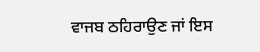ਵਾਜਬ ਠਹਿਰਾਉਣ ਜਾਂ ਇਸ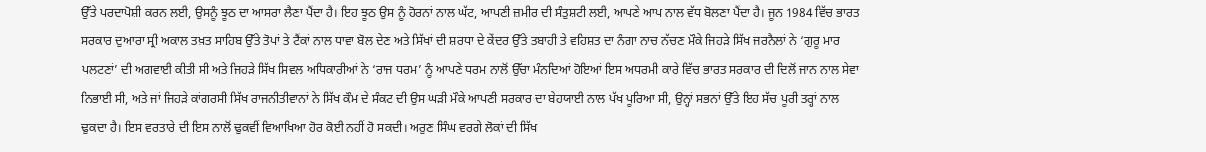ਉੱਤੇ ਪਰਦਾਪੋਸ਼ੀ ਕਰਨ ਲਈ, ਉਸਨੂੰ ਝੂਠ ਦਾ ਆਸਰਾ ਲੈਣਾ ਪੈਂਦਾ ਹੈ। ਇਹ ਝੂਠ ਉਸ ਨੂੰ ਹੋਰਨਾਂ ਨਾਲ ਘੱਟ, ਆਪਣੀ ਜ਼ਮੀਰ ਦੀ ਸੰਤੁਸ਼ਟੀ ਲਈ, ਆਪਣੇ ਆਪ ਨਾਲ ਵੱਧ ਬੋਲਣਾ ਪੈਂਦਾ ਹੈ। ਜੂਨ 1984 ਵਿੱਚ ਭਾਰਤ ਸਰਕਾਰ ਦੁਆਰਾ ਸ੍ਰੀ ਅਕਾਲ ਤਖ਼ਤ ਸਾਹਿਬ ਉੱਤੇ ਤੋਪਾਂ ਤੇ ਟੈਂਕਾਂ ਨਾਲ ਧਾਵਾ ਬੋਲ ਦੇਣ ਅਤੇ ਸਿੱਖਾਂ ਦੀ ਸ਼ਰਧਾ ਦੇ ਕੇਂਦਰ ਉੱਤੇ ਤਬਾਹੀ ਤੇ ਵਹਿਸ਼ਤ ਦਾ ਨੰਗਾ ਨਾਚ ਨੱਚਣ ਮੌਕੇ ਜਿਹੜੇ ਸਿੱਖ ਜਰਨੈਲਾਂ ਨੇ ‘ਗੁਰੂ ਮਾਰ ਪਲਟਣਾਂ’ ਦੀ ਅਗਵਾਈ ਕੀਤੀ ਸੀ ਅਤੇ ਜਿਹੜੇ ਸਿੱਖ ਸਿਵਲ ਅਧਿਕਾਰੀਆਂ ਨੇ ‘ਰਾਜ ਧਰਮ’ ਨੂੰ ਆਪਣੇ ਧਰਮ ਨਾਲੋਂ ਉੱਚਾ ਮੰਨਦਿਆਂ ਹੋਇਆਂ ਇਸ ਅਧਰਮੀ ਕਾਰੇ ਵਿੱਚ ਭਾਰਤ ਸਰਕਾਰ ਦੀ ਦਿਲੋਂ ਜਾਨ ਨਾਲ ਸੇਵਾ ਨਿਭਾਈ ਸੀ, ਅਤੇ ਜਾਂ ਜਿਹੜੇ ਕਾਂਗਰਸੀ ਸਿੱਖ ਰਾਜਨੀਤੀਵਾਨਾਂ ਨੇ ਸਿੱਖ ਕੌਮ ਦੇ ਸੰਕਟ ਦੀ ਉਸ ਘੜੀ ਮੌਕੇ ਆਪਣੀ ਸਰਕਾਰ ਦਾ ਬੇਹਯਾਈ ਨਾਲ ਪੱਖ ਪੂਰਿਆ ਸੀ, ਉਨ੍ਹਾਂ ਸਭਨਾਂ ਉੱਤੇ ਇਹ ਸੱਚ ਪੂਰੀ ਤਰ੍ਹਾਂ ਨਾਲ ਢੁਕਦਾ ਹੈ। ਇਸ ਵਰਤਾਰੇ ਦੀ ਇਸ ਨਾਲੋਂ ਢੁਕਵੀਂ ਵਿਆਖਿਆ ਹੋਰ ਕੋਈ ਨਹੀਂ ਹੋ ਸਕਦੀ। ਅਰੁਣ ਸਿੰਘ ਵਰਗੇ ਲੋਕਾਂ ਦੀ ਸਿੱਖ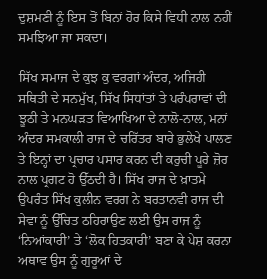ਦੁਸ਼ਮਣੀ ਨੂੰ ਇਸ ਤੋਂ ਬਿਨਾਂ ਹੋਰ ਕਿਸੇ ਵਿਧੀ ਨਾਲ ਨਹੀਂ ਸਮਝਿਆ ਜਾ ਸਕਦਾ।

ਸਿੱਖ ਸਮਾਜ ਦੇ ਕੁਝ ਕੁ ਵਰਗਾਂ ਅੰਦਰ, ਅਜਿਹੀ ਸਥਿਤੀ ਦੇ ਸਨਮੁੱਖ, ਸਿੱਖ ਸਿਧਾਂਤਾਂ ਤੇ ਪਰੰਪਰਾਵਾਂ ਦੀ ਝੂਠੀ ਤੇ ਮਨਘੜਤ ਵਿਆਖਿਆ ਦੇ ਨਾਲੋ-ਨਾਲ, ਮਨਾਂ ਅੰਦਰ ਸਮਕਾਲੀ ਰਾਜ ਦੇ ਚਰਿੱਤਰ ਬਾਰੇ ਭੁਲੇਖੇ ਪਾਲਣ ਤੇ ਇਨ੍ਹਾਂ ਦਾ ਪ੍ਰਚਾਰ ਪਸਾਰ ਕਰਨ ਦੀ ਕਰੁਚੀ ਪੂਰੇ ਜ਼ੋਰ ਨਾਲ ਪ੍ਰਗਟ ਹੋ ਉੱਠਦੀ ਹੈ। ਸਿੱਖ ਰਾਜ ਦੇ ਖ਼ਾਤਮੇ ਉਪਰੰਤ ਸਿੱਖ ਕੁਲੀਨ ਵਰਗ ਨੇ ਬਰਤਾਨਵੀ ਰਾਜ ਦੀ ਸੇਵਾ ਨੂੰ ਉੱਚਿਤ ਠਹਿਰਾਉਣ ਲਈ ਉਸ ਰਾਜ ਨੂੰ ‘ਨਿਆਂਕਾਰੀ’ ਤੇ ‘ਲੋਕ ਹਿਤਕਾਰੀ’ ਬਣਾ ਕੇ ਪੇਸ਼ ਕਰਨਾ ਅਥਾਵ ਉਸ ਨੂੰ ਗੁਰੂਆਂ ਦੇ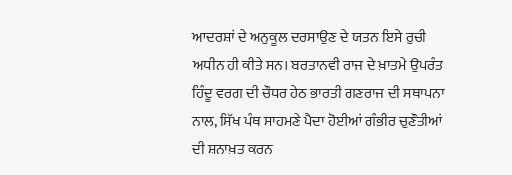ਆਦਰਸ਼ਾਂ ਦੇ ਅਨੁਕੂਲ ਦਰਸਾਉਣ ਦੇ ਯਤਨ ਇਸੇ ਰੁਚੀ ਅਧੀਨ ਹੀ ਕੀਤੇ ਸਨ। ਬਰਤਾਨਵੀ ਰਾਜ ਦੇ ਖ਼ਾਤਮੇ ਉਪਰੰਤ ਹਿੰਦੂ ਵਰਗ ਦੀ ਚੌਧਰ ਹੇਠ ਭਾਰਤੀ ਗਣਰਾਜ ਦੀ ਸਥਾਪਨਾ ਨਾਲ, ਸਿੱਖ ਪੰਥ ਸਾਹਮਣੇ ਪੈਦਾ ਹੋਈਆਂ ਗੰਭੀਰ ਚੁਣੌਤੀਆਂ ਦੀ ਸ਼ਨਾਖ਼ਤ ਕਰਨ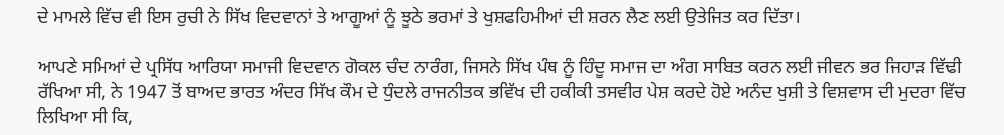ਦੇ ਮਾਮਲੇ ਵਿੱਚ ਵੀ ਇਸ ਰੁਚੀ ਨੇ ਸਿੱਖ ਵਿਦਵਾਨਾਂ ਤੇ ਆਗੂਆਂ ਨੂੰ ਝੂਠੇ ਭਰਮਾਂ ਤੇ ਖੁਸ਼ਫਹਿਮੀਆਂ ਦੀ ਸ਼ਰਨ ਲੈਣ ਲਈ ਉਤੇਜਿਤ ਕਰ ਦਿੱਤਾ।

ਆਪਣੇ ਸਮਿਆਂ ਦੇ ਪ੍ਰਸਿੱਧ ਆਰਿਯਾ ਸਮਾਜੀ ਵਿਦਵਾਨ ਗੋਕਲ ਚੰਦ ਨਾਰੰਗ, ਜਿਸਨੇ ਸਿੱਖ ਪੰਥ ਨੂੰ ਹਿੰਦੂ ਸਮਾਜ ਦਾ ਅੰਗ ਸਾਬਿਤ ਕਰਨ ਲਈ ਜੀਵਨ ਭਰ ਜਿਹਾੜ ਵਿੱਢੀ ਰੱਖਿਆ ਸੀ, ਨੇ 1947 ਤੋਂ ਬਾਅਦ ਭਾਰਤ ਅੰਦਰ ਸਿੱਖ ਕੌਮ ਦੇ ਧੁੰਦਲੇ ਰਾਜਨੀਤਕ ਭਵਿੱਖ ਦੀ ਹਕੀਕੀ ਤਸਵੀਰ ਪੇਸ਼ ਕਰਦੇ ਹੋਏ ਅਨੰਦ ਖੁਸ਼ੀ ਤੇ ਵਿਸ਼ਵਾਸ ਦੀ ਮੁਦਰਾ ਵਿੱਚ ਲਿਖਿਆ ਸੀ ਕਿ,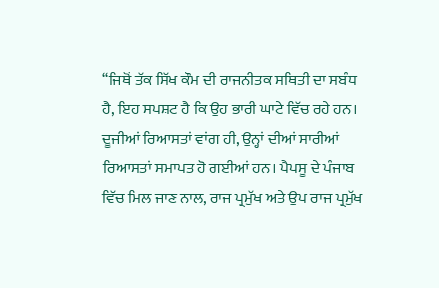‘‘ਜਿਥੋਂ ਤੱਕ ਸਿੱਖ ਕੌਮ ਦੀ ਰਾਜਨੀਤਕ ਸਥਿਤੀ ਦਾ ਸਬੰਧ ਹੈ, ਇਹ ਸਪਸ਼ਟ ਹੈ ਕਿ ਉਹ ਭਾਰੀ ਘਾਟੇ ਵਿੱਚ ਰਹੇ ਹਨ। ਦੂਜੀਆਂ ਰਿਆਸਤਾਂ ਵਾਂਗ ਹੀ, ਉਨ੍ਹਾਂ ਦੀਆਂ ਸਾਰੀਆਂ ਰਿਆਸਤਾਂ ਸਮਾਪਤ ਹੋ ਗਈਆਂ ਹਨ। ਪੈਪਸੂ ਦੇ ਪੰਜਾਬ ਵਿੱਚ ਮਿਲ ਜਾਣ ਨਾਲ, ਰਾਜ ਪ੍ਰਮੁੱਖ ਅਤੇ ਉਪ ਰਾਜ ਪ੍ਰਮੁੱਖ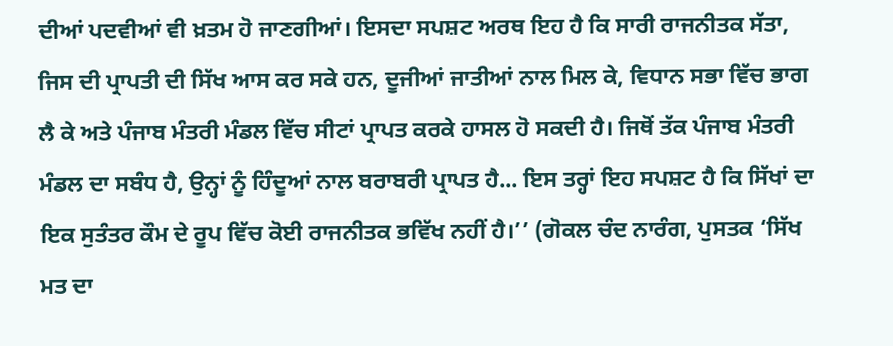ਦੀਆਂ ਪਦਵੀਆਂ ਵੀ ਖ਼ਤਮ ਹੋ ਜਾਣਗੀਆਂ। ਇਸਦਾ ਸਪਸ਼ਟ ਅਰਥ ਇਹ ਹੈ ਕਿ ਸਾਰੀ ਰਾਜਨੀਤਕ ਸੱਤਾ, ਜਿਸ ਦੀ ਪ੍ਰਾਪਤੀ ਦੀ ਸਿੱਖ ਆਸ ਕਰ ਸਕੇ ਹਨ, ਦੂਜੀਆਂ ਜਾਤੀਆਂ ਨਾਲ ਮਿਲ ਕੇ, ਵਿਧਾਨ ਸਭਾ ਵਿੱਚ ਭਾਗ ਲੈ ਕੇ ਅਤੇ ਪੰਜਾਬ ਮੰਤਰੀ ਮੰਡਲ ਵਿੱਚ ਸੀਟਾਂ ਪ੍ਰਾਪਤ ਕਰਕੇ ਹਾਸਲ ਹੋ ਸਕਦੀ ਹੈ। ਜਿਥੋਂ ਤੱਕ ਪੰਜਾਬ ਮੰਤਰੀ ਮੰਡਲ ਦਾ ਸਬੰਧ ਹੈ, ਉਨ੍ਹਾਂ ਨੂੰ ਹਿੰਦੂਆਂ ਨਾਲ ਬਰਾਬਰੀ ਪ੍ਰਾਪਤ ਹੈ... ਇਸ ਤਰ੍ਹਾਂ ਇਹ ਸਪਸ਼ਟ ਹੈ ਕਿ ਸਿੱਖਾਂ ਦਾ ਇਕ ਸੁਤੰਤਰ ਕੌਮ ਦੇ ਰੂਪ ਵਿੱਚ ਕੋਈ ਰਾਜਨੀਤਕ ਭਵਿੱਖ ਨਹੀਂ ਹੈ।’’ (ਗੋਕਲ ਚੰਦ ਨਾਰੰਗ, ਪੁਸਤਕ ‘ਸਿੱਖ ਮਤ ਦਾ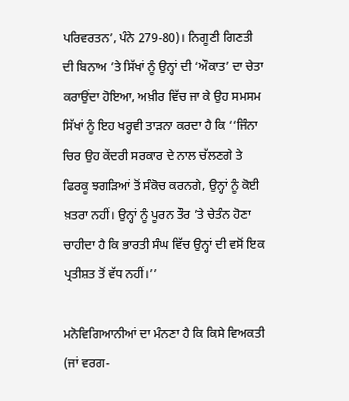ਪਰਿਵਰਤਨ’, ਪੰਨੇ 279-80)। ਨਿਗੂਣੀ ਗਿਣਤੀ ਦੀ ਬਿਨਾਅ ’ਤੇ ਸਿੱਖਾਂ ਨੂੰ ਉਨ੍ਹਾਂ ਦੀ ‘ਔਕਾਤ’ ਦਾ ਚੇਤਾ ਕਰਾਉਂਦਾ ਹੋਇਆ, ਅਖ਼ੀਰ ਵਿੱਚ ਜਾ ਕੇ ਉਹ ਸਮਸਮ ਸਿੱਖਾਂ ਨੂੰ ਇਹ ਖਰ੍ਹਵੀ ਤਾੜਨਾ ਕਰਦਾ ਹੈ ਕਿ ‘‘ਜਿੰਨਾ ਚਿਰ ਉਹ ਕੇਂਦਰੀ ਸਰਕਾਰ ਦੇ ਨਾਲ ਚੱਲਣਗੇ ਤੇ ਫਿਰਕੂ ਝਗੜਿਆਂ ਤੋਂ ਸੰਕੋਚ ਕਰਨਗੇ, ਉਨ੍ਹਾਂ ਨੂੰ ਕੋਈ ਖ਼ਤਰਾ ਨਹੀਂ। ਉਨ੍ਹਾਂ ਨੂੰ ਪੂਰਨ ਤੌਰ ’ਤੇ ਚੇਤੰਨ ਹੋਣਾ ਚਾਹੀਦਾ ਹੈ ਕਿ ਭਾਰਤੀ ਸੰਘ ਵਿੱਚ ਉਨ੍ਹਾਂ ਦੀ ਵਸੋਂ ਇਕ ਪ੍ਰਤੀਸ਼ਤ ਤੋਂ ਵੱਧ ਨਹੀਂ।’’

ਮਨੋਵਿਗਿਆਨੀਆਂ ਦਾ ਮੰਨਣਾ ਹੈ ਕਿ ਕਿਸੇ ਵਿਅਕਤੀ (ਜਾਂ ਵਰਗ-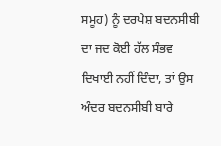ਸਮੂਹ) ਨੂੰ ਦਰਪੇਸ਼ ਬਦਨਸੀਬੀ ਦਾ ਜਦ ਕੋਈ ਹੱਲ ਸੰਭਵ ਦਿਖਾਈ ਨਹੀਂ ਦਿੰਦਾ, ਤਾਂ ਉਸ ਅੰਦਰ ਬਦਨਸੀਬੀ ਬਾਰੇ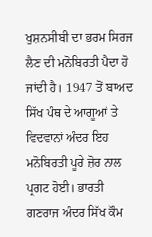ਖੁਸ਼ਨਸੀਬੀ ਦਾ ਭਰਮ ਸਿਰਜ ਲੈਣ ਦੀ ਮਨੋਬਿਰਤੀ ਪੈਦਾ ਹੋ ਜਾਂਦੀ ਹੈ। 1947 ਤੋਂ ਬਾਅਦ ਸਿੱਖ ਪੰਥ ਦੇ ਆਗੂਆਂ ਤੇ ਵਿਦਵਾਨਾਂ ਅੰਦਰ ਇਹ ਮਨੋਬਿਰਤੀ ਪੂਰੇ ਜ਼ੋਰ ਨਾਲ ਪ੍ਰਗਟ ਹੋਈ। ਭਾਰਤੀ ਗਣਰਾਜ ਅੰਦਰ ਸਿੱਖ ਕੌਮ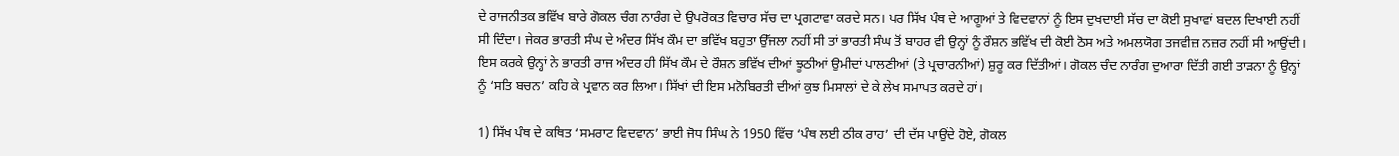ਦੇ ਰਾਜਨੀਤਕ ਭਵਿੱਖ ਬਾਰੇ ਗੋਕਲ ਚੰਗ ਨਾਰੰਗ ਦੇ ਉਪਰੋਕਤ ਵਿਚਾਰ ਸੱਚ ਦਾ ਪ੍ਰਗਟਾਵਾ ਕਰਦੇ ਸਨ। ਪਰ ਸਿੱਖ ਪੰਥ ਦੇ ਆਗੂਆਂ ਤੇ ਵਿਦਵਾਨਾਂ ਨੂੰ ਇਸ ਦੁਖਦਾਈ ਸੱਚ ਦਾ ਕੋਈ ਸੁਖਾਵਾਂ ਬਦਲ ਦਿਖਾਈ ਨਹੀਂ ਸੀ ਦਿੰਦਾ। ਜੇਕਰ ਭਾਰਤੀ ਸੰਘ ਦੇ ਅੰਦਰ ਸਿੱਖ ਕੌਮ ਦਾ ਭਵਿੱਖ ਬਹੁਤਾ ਉੱਜਲਾ ਨਹੀਂ ਸੀ ਤਾਂ ਭਾਰਤੀ ਸੰਘ ਤੋਂ ਬਾਹਰ ਵੀ ਉਨ੍ਹਾਂ ਨੂੰ ਰੌਸ਼ਨ ਭਵਿੱਖ ਦੀ ਕੋਈ ਠੋਸ ਅਤੇ ਅਮਲਯੋਗ ਤਜਵੀਜ਼ ਨਜ਼ਰ ਨਹੀਂ ਸੀ ਆਉਂਦੀ। ਇਸ ਕਰਕੇ ਉਨ੍ਹਾਂ ਨੇ ਭਾਰਤੀ ਰਾਜ ਅੰਦਰ ਹੀ ਸਿੱਖ ਕੌਮ ਦੇ ਰੌਸ਼ਨ ਭਵਿੱਖ ਦੀਆਂ ਝੂਠੀਆਂ ਉਮੀਦਾਂ ਪਾਲਣੀਆਂ (ਤੇ ਪ੍ਰਚਾਰਨੀਆਂ) ਸ਼ੁਰੂ ਕਰ ਦਿੱਤੀਆਂ। ਗੋਕਲ ਚੰਦ ਨਾਰੰਗ ਦੁਆਰਾ ਦਿੱਤੀ ਗਈ ਤਾੜਨਾ ਨੂੰ ਉਨ੍ਹਾਂ ਨੂੰ ‘ਸਤਿ ਬਚਨ’ ਕਹਿ ਕੇ ਪ੍ਰਵਾਨ ਕਰ ਲਿਆ। ਸਿੱਖਾਂ ਦੀ ਇਸ ਮਨੋਬਿਰਤੀ ਦੀਆਂ ਕੁਝ ਮਿਸਾਲਾਂ ਦੇ ਕੇ ਲੇਖ ਸਮਾਪਤ ਕਰਦੇ ਹਾਂ।

1) ਸਿੱਖ ਪੰਥ ਦੇ ਕਥਿਤ ‘ਸਮਰਾਟ ਵਿਦਵਾਨ’ ਭਾਈ ਜੋਧ ਸਿੰਘ ਨੇ 1950 ਵਿੱਚ ‘ਪੰਥ ਲਈ ਠੀਕ ਰਾਹ’ ਦੀ ਦੱਸ ਪਾਉਂਦੇ ਹੋਏ, ਗੋਕਲ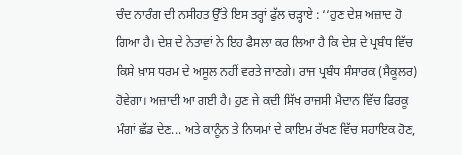ਚੰਦ ਨਾਰੰਗ ਦੀ ਨਸੀਹਤ ਉੱਤੇ ਇਸ ਤਰ੍ਹਾਂ ਫੁੱਲ ਚੜ੍ਹਾਏ : ‘‘ਹੁਣ ਦੇਸ਼ ਅਜ਼ਾਦ ਹੋ ਗਿਆ ਹੈ। ਦੇਸ਼ ਦੇ ਨੇਤਾਵਾਂ ਨੇ ਇਹ ਫੈਸਲਾ ਕਰ ਲਿਆ ਹੈ ਕਿ ਦੇਸ਼ ਦੇ ਪ੍ਰਬੰਧ ਵਿੱਚ ਕਿਸੇ ਖ਼ਾਸ ਧਰਮ ਦੇ ਅਸੂਲ ਨਹੀਂ ਵਰਤੇ ਜਾਣਗੇ। ਰਾਜ ਪ੍ਰਬੰਧ ਸੰਸਾਰਕ (ਸੈਕੂਲਰ) ਹੋਵੇਗਾ। ਅਜ਼ਾਦੀ ਆ ਗਈ ਹੈ। ਹੁਣ ਜੇ ਕਦੀ ਸਿੱਖ ਰਾਜਸੀ ਮੈਦਾਨ ਵਿੱਚ ਫਿਰਕੂ ਮੰਗਾਂ ਛੱਡ ਦੇਣ... ਅਤੇ ਕਾਨੂੰਨ ਤੇ ਨਿਯਮਾਂ ਦੇ ਕਾਇਮ ਰੱਖਣ ਵਿੱਚ ਸਹਾਇਕ ਹੋਣ,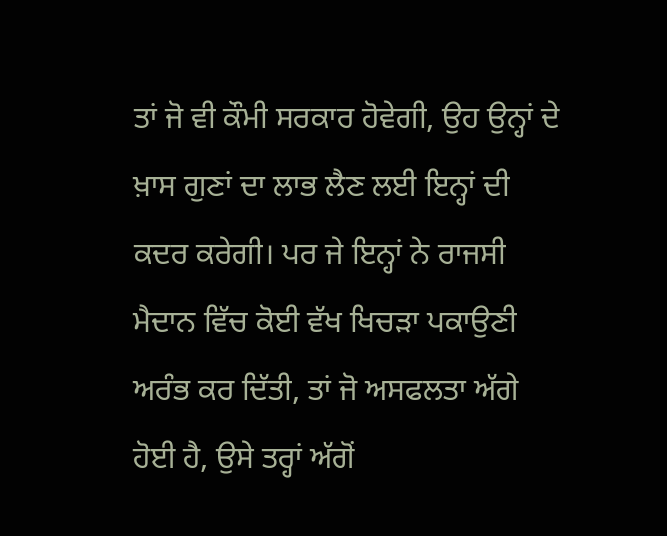ਤਾਂ ਜੋ ਵੀ ਕੌਮੀ ਸਰਕਾਰ ਹੋਵੇਗੀ, ਉਹ ਉਨ੍ਹਾਂ ਦੇ ਖ਼ਾਸ ਗੁਣਾਂ ਦਾ ਲਾਭ ਲੈਣ ਲਈ ਇਨ੍ਹਾਂ ਦੀ ਕਦਰ ਕਰੇਗੀ। ਪਰ ਜੇ ਇਨ੍ਹਾਂ ਨੇ ਰਾਜਸੀ ਮੈਦਾਨ ਵਿੱਚ ਕੋਈ ਵੱਖ ਖਿਚੜਾ ਪਕਾਉਣੀ ਅਰੰਭ ਕਰ ਦਿੱਤੀ, ਤਾਂ ਜੋ ਅਸਫਲਤਾ ਅੱਗੇ ਹੋਈ ਹੈ, ਉਸੇ ਤਰ੍ਹਾਂ ਅੱਗੋਂ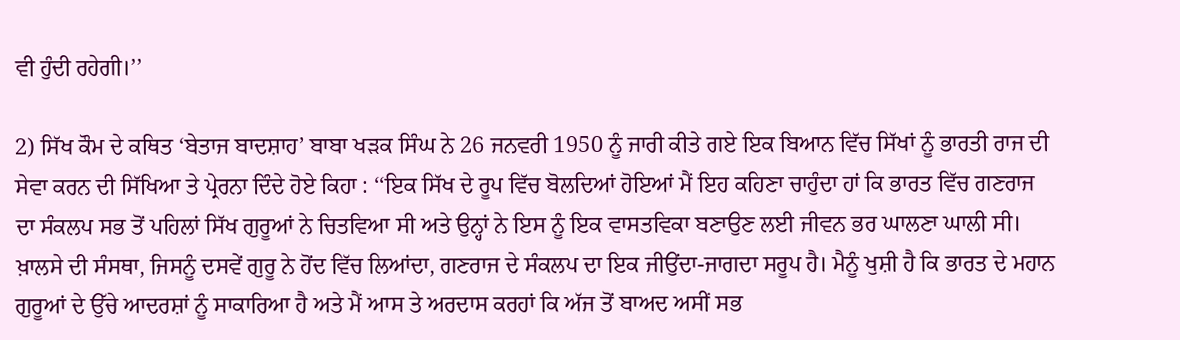ਵੀ ਹੁੰਦੀ ਰਹੇਗੀ।’’

2) ਸਿੱਖ ਕੌਮ ਦੇ ਕਥਿਤ ‘ਬੇਤਾਜ ਬਾਦਸ਼ਾਹ’ ਬਾਬਾ ਖੜਕ ਸਿੰਘ ਨੇ 26 ਜਨਵਰੀ 1950 ਨੂੰ ਜਾਰੀ ਕੀਤੇ ਗਏ ਇਕ ਬਿਆਨ ਵਿੱਚ ਸਿੱਖਾਂ ਨੂੰ ਭਾਰਤੀ ਰਾਜ ਦੀ ਸੇਵਾ ਕਰਨ ਦੀ ਸਿੱਖਿਆ ਤੇ ਪ੍ਰੇਰਨਾ ਦਿੰਦੇ ਹੋਏ ਕਿਹਾ : ‘‘ਇਕ ਸਿੱਖ ਦੇ ਰੂਪ ਵਿੱਚ ਬੋਲਦਿਆਂ ਹੋਇਆਂ ਮੈਂ ਇਹ ਕਹਿਣਾ ਚਾਹੁੰਦਾ ਹਾਂ ਕਿ ਭਾਰਤ ਵਿੱਚ ਗਣਰਾਜ ਦਾ ਸੰਕਲਪ ਸਭ ਤੋਂ ਪਹਿਲਾਂ ਸਿੱਖ ਗੁਰੂਆਂ ਨੇ ਚਿਤਵਿਆ ਸੀ ਅਤੇ ਉਨ੍ਹਾਂ ਨੇ ਇਸ ਨੂੰ ਇਕ ਵਾਸਤਵਿਕਾ ਬਣਾਉਣ ਲਈ ਜੀਵਨ ਭਰ ਘਾਲਣਾ ਘਾਲੀ ਸੀ। ਖ਼ਾਲਸੇ ਦੀ ਸੰਸਥਾ, ਜਿਸਨੂੰ ਦਸਵੇਂ ਗੁਰੂ ਨੇ ਹੋਂਦ ਵਿੱਚ ਲਿਆਂਦਾ, ਗਣਰਾਜ ਦੇ ਸੰਕਲਪ ਦਾ ਇਕ ਜੀਉਂਦਾ-ਜਾਗਦਾ ਸਰੂਪ ਹੈ। ਮੈਨੂੰ ਖੁਸ਼ੀ ਹੈ ਕਿ ਭਾਰਤ ਦੇ ਮਹਾਨ ਗੁਰੂਆਂ ਦੇ ਉੱਚੇ ਆਦਰਸ਼ਾਂ ਨੂੰ ਸਾਕਾਰਿਆ ਹੈ ਅਤੇ ਮੈਂ ਆਸ ਤੇ ਅਰਦਾਸ ਕਰਹਾਂ ਕਿ ਅੱਜ ਤੋਂ ਬਾਅਦ ਅਸੀਂ ਸਭ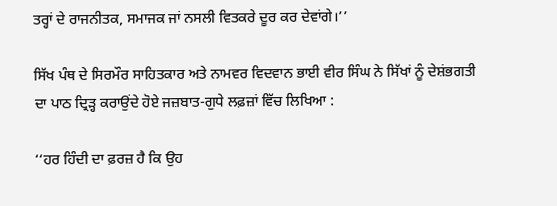ਤਰ੍ਹਾਂ ਦੇ ਰਾਜਨੀਤਕ, ਸਮਾਜਕ ਜਾਂ ਨਸਲੀ ਵਿਤਕਰੇ ਦੂਰ ਕਰ ਦੇਵਾਂਗੇ।’’

ਸਿੱਖ ਪੰਥ ਦੇ ਸਿਰਮੌਰ ਸਾਹਿਤਕਾਰ ਅਤੇ ਨਾਮਵਰ ਵਿਦਵਾਨ ਭਾਈ ਵੀਰ ਸਿੰਘ ਨੇ ਸਿੱਖਾਂ ਨੂੰ ਦੇਸ਼ਂਭਗਤੀ ਦਾ ਪਾਠ ਦ੍ਰਿੜ੍ਹ ਕਰਾਉਂਦੇ ਹੋਏ ਜਜ਼ਬਾਤ-ਗੁਧੇ ਲਫ਼ਜ਼ਾਂ ਵਿੱਚ ਲਿਖਿਆ :

‘‘ਹਰ ਹਿੰਦੀ ਦਾ ਫ਼ਰਜ਼ ਹੈ ਕਿ ਉਹ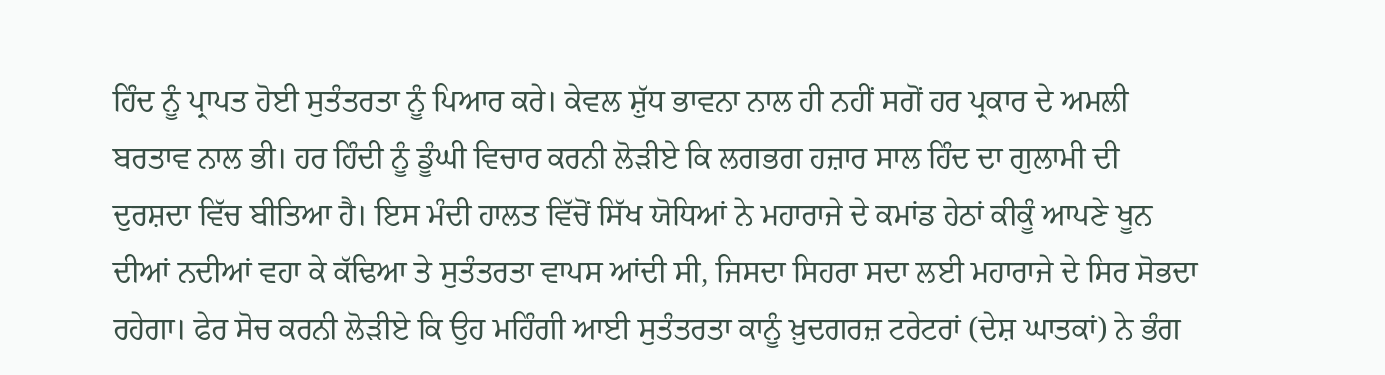ਹਿੰਦ ਨੂੰ ਪ੍ਰਾਪਤ ਹੋਈ ਸੁਤੰਤਰਤਾ ਨੂੰ ਪਿਆਰ ਕਰੇ। ਕੇਵਲ ਸ਼ੁੱਧ ਭਾਵਨਾ ਨਾਲ ਹੀ ਨਹੀਂ ਸਗੋਂ ਹਰ ਪ੍ਰਕਾਰ ਦੇ ਅਮਲੀ ਬਰਤਾਵ ਨਾਲ ਭੀ। ਹਰ ਹਿੰਦੀ ਨੂੰ ਡੂੰਘੀ ਵਿਚਾਰ ਕਰਨੀ ਲੋੜੀਏ ਕਿ ਲਗਭਗ ਹਜ਼ਾਰ ਸਾਲ ਹਿੰਦ ਦਾ ਗੁਲਾਮੀ ਦੀ ਦੁਰਸ਼ਦਾ ਵਿੱਚ ਬੀਤਿਆ ਹੈ। ਇਸ ਮੰਦੀ ਹਾਲਤ ਵਿੱਚੋਂ ਸਿੱਖ ਯੋਧਿਆਂ ਨੇ ਮਹਾਰਾਜੇ ਦੇ ਕਮਾਂਡ ਹੇਠਾਂ ਕੀਕੂੰ ਆਪਣੇ ਖੂਨ ਦੀਆਂ ਨਦੀਆਂ ਵਹਾ ਕੇ ਕੱਢਿਆ ਤੇ ਸੁਤੰਤਰਤਾ ਵਾਪਸ ਆਂਦੀ ਸੀ, ਜਿਸਦਾ ਸਿਹਰਾ ਸਦਾ ਲਈ ਮਹਾਰਾਜੇ ਦੇ ਸਿਰ ਸੋਭਦਾ ਰਹੇਗਾ। ਫੇਰ ਸੋਚ ਕਰਨੀ ਲੋੜੀਏ ਕਿ ਉਹ ਮਹਿੰਗੀ ਆਈ ਸੁਤੰਤਰਤਾ ਕਾਨੂੰ ਖ਼ੁਦਗਰਜ਼ ਟਰੇਟਰਾਂ (ਦੇਸ਼ ਘਾਤਕਾਂ) ਨੇ ਭੰਗ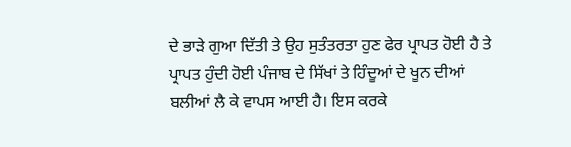ਦੇ ਭਾੜੇ ਗੁਆ ਦਿੱਤੀ ਤੇ ਉਹ ਸੁਤੰਤਰਤਾ ਹੁਣ ਫੇਰ ਪ੍ਰਾਪਤ ਹੋਈ ਹੈ ਤੇ ਪ੍ਰਾਪਤ ਹੁੰਦੀ ਹੋਈ ਪੰਜਾਬ ਦੇ ਸਿੱਖਾਂ ਤੇ ਹਿੰਦੂਆਂ ਦੇ ਖੂਨ ਦੀਆਂ ਬਲੀਆਂ ਲੈ ਕੇ ਵਾਪਸ ਆਈ ਹੈ। ਇਸ ਕਰਕੇ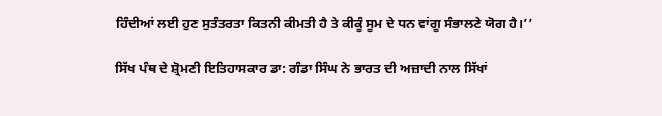ਹਿੰਦੀਆਂ ਲਈ ਹੁਣ ਸੁਤੰਤਰਤਾ ਕਿਤਨੀ ਕੀਮਤੀ ਹੈ ਤੇ ਕੀਕੂੰ ਸੂਮ ਦੇ ਧਨ ਵਾਂਗੂ ਸੰਭਾਲਣੇ ਯੋਗ ਹੈ।’’

ਸਿੱਖ ਪੰਥ ਦੇ ਸ਼੍ਰੋਮਣੀ ਇਤਿਹਾਸਕਾਰ ਡਾ: ਗੰਡਾ ਸਿੰਘ ਨੇ ਭਾਰਤ ਦੀ ਅਜ਼ਾਦੀ ਨਾਲ ਸਿੱਖਾਂ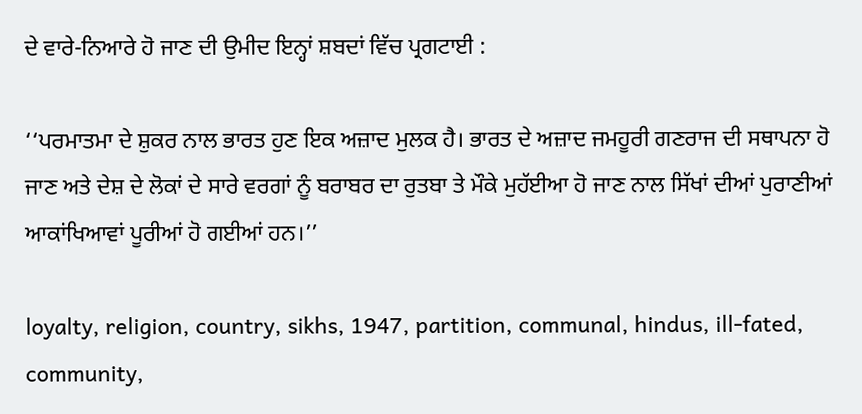ਦੇ ਵਾਰੇ-ਨਿਆਰੇ ਹੋ ਜਾਣ ਦੀ ਉਮੀਦ ਇਨ੍ਹਾਂ ਸ਼ਬਦਾਂ ਵਿੱਚ ਪ੍ਰਗਟਾਈ :

‘‘ਪਰਮਾਤਮਾ ਦੇ ਸ਼ੁਕਰ ਨਾਲ ਭਾਰਤ ਹੁਣ ਇਕ ਅਜ਼ਾਦ ਮੁਲਕ ਹੈ। ਭਾਰਤ ਦੇ ਅਜ਼ਾਦ ਜਮਹੂਰੀ ਗਣਰਾਜ ਦੀ ਸਥਾਪਨਾ ਹੋ ਜਾਣ ਅਤੇ ਦੇਸ਼ ਦੇ ਲੋਕਾਂ ਦੇ ਸਾਰੇ ਵਰਗਾਂ ਨੂੰ ਬਰਾਬਰ ਦਾ ਰੁਤਬਾ ਤੇ ਮੌਕੇ ਮੁਹੱਈਆ ਹੋ ਜਾਣ ਨਾਲ ਸਿੱਖਾਂ ਦੀਆਂ ਪੁਰਾਣੀਆਂ ਆਕਾਂਖਿਆਵਾਂ ਪੂਰੀਆਂ ਹੋ ਗਈਆਂ ਹਨ।’’

loyalty, religion, country, sikhs, 1947, partition, communal, hindus, ill-fated, community,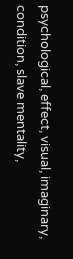psychological, effect, visual, imaginary, condition, slave mentality,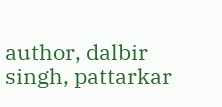author, dalbir singh, pattarkar